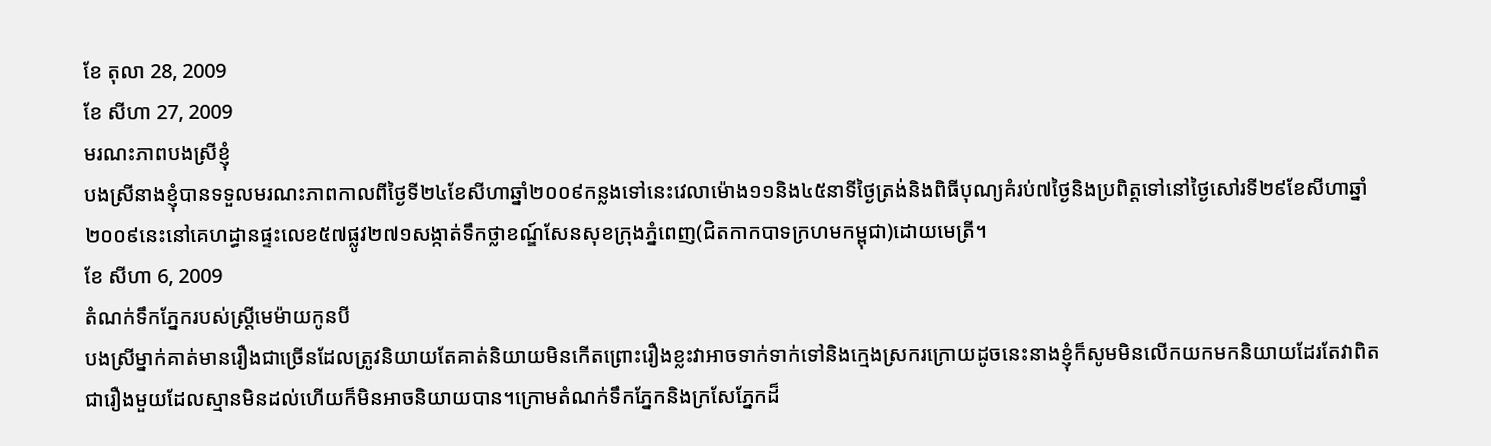ខែ តុលា 28, 2009
ខែ សីហា 27, 2009
មរណះភាពបងស្រីខ្ញុំ
បងស្រីនាងខ្ញុំបានទទួលមរណះភាពកាលពីថ្ងៃទី២៤ខែសីហាឆ្នាំ២០០៩កន្លងទៅនេះវេលាម៉ោង១១និង៤៥នាទីថ្ងៃត្រង់និងពិធីបុណ្យគំរប់៧ថ្ងៃនិងប្រពិត្តទៅនៅថ្ងៃសៅរទី២៩ខែសីហាឆ្នាំ២០០៩នេះនៅគេហដ្ធានផ្ទះលេខ៥៧ផ្លូវ២៧១សង្កាត់ទឹកថ្លាខណ្ឌ៍សែនសុខក្រុងភ្នំពេញ(ជិតកាកបាទក្រហមកម្ពុជា)ដោយមេត្រី។
ខែ សីហា 6, 2009
តំណក់ទឹកភ្នែករបស់ស្ត្រីមេម៉ាយកូនបី
បងស្រីម្នាក់គាត់មានរឿងជាច្រើនដែលត្រូវនិយាយតែគាត់និយាយមិនកើតព្រោះរឿងខ្លះវាអាចទាក់ទាក់ទៅនិងក្មេងស្រករក្រោយដូចនេះនាងខ្ញុំក៏សូមមិនលើកយកមកនិយាយដែរតែវាពិតជារឿងមួយដែលស្មានមិនដល់ហើយក៏មិនអាចនិយាយបាន។ក្រោមតំណក់ទឹកភ្នែកនិងក្រសែភ្នែកដ៏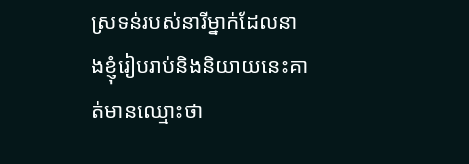ស្រទន់របស់នារីម្នាក់ដែលនាងខ្ញុំរៀបរាប់និងនិយាយនេះគាត់មានឈ្មោះថា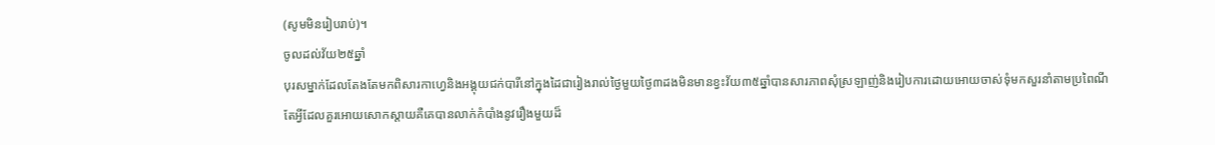(សូមមិនរៀបរាប់)។
ចូលដល់វ័យ២៥ឆ្នាំ
បុរសម្នាក់ដែលតែងតែមកពិសារកាហ្វេនិងអង្គុយជក់បារីនៅក្នុងដៃជារៀងរាល់ថ្ងៃមួយថ្ងៃ៣ដងមិនមានខ្វះវ័យ៣៥ឆ្នាំបានសារភាពសុំស្រឡាញ់និងរៀបការដោយអោយចាស់ទុំមកសួរនាំតាមប្រពៃណីតែអ្វីដែលគួរអោយសោកស្តាយគឺគេបានលាក់កំបាំងនូវរឿងមួយដ៏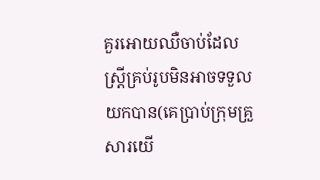គួរអោយឈឺចាប់ដែលស្រ្តីគ្រប់រូបមិនអាចទទួលយកបាន(គេប្រាប់ក្រុមគ្រួសារយើ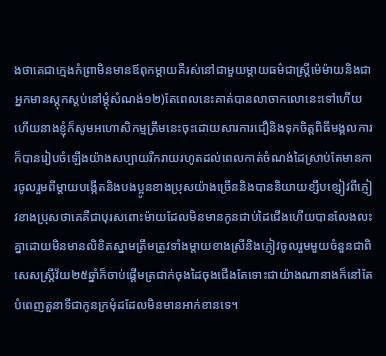ងថាគេជាក្មេងកំព្រាមិនមានឪពុកម្តាយគឺរស់នៅជាមួយម្តាយធម៌ជាស្រ្តីម៉េម៉ាយនិងជាអ្នកមានស្តុកស្តប់នៅម្តុំសំណង់១២)តែពេលនេះគាត់បានលាចាកលោនេះទៅហើយហើយនាងខ្ញុំក៏សូមអហោសិកម្មត្រឹមនេះចុះដោយសារការជឿនិងទុកចិត្តពិធីមង្គលការក៏បានរៀបចំឡើងយ៉ាងសប្បាយរីករាយរហូតដល់ពេលកាត់ចំណង់ដៃស្រាប់តែមានការចូលរួមពីម្តាយបង្កើតនិងបងប្អូនខាងប្រុសយ៉ាងច្រើននិងបាននិយាយខ្សឹបខ្សៀវពីភ្ញៀវខាងប្រុសថាគេគឺជាបុរសពោះម៉ាយដែលមិនមានកូនជាប់ដៃជើងហើយបានលែងលះគ្នាដោយមិនមានលិខិតស្នាមត្រឹមត្រូវទាំងម្តាយខាងស្រីនិងភ្ញៀវចូលរួមមួយចំនួនជាពិសេសស្រ្តីវ័យ២៥ឆ្នាំក៏ចាប់ផ្តើមត្រជាក់ចុងដៃចុងជើងតែទោះជាយ៉ាងណានាងក៏នៅតែបំពេញតួនាទីជាកូនក្រមុំដដែលមិនមានអាក់ខានទេ។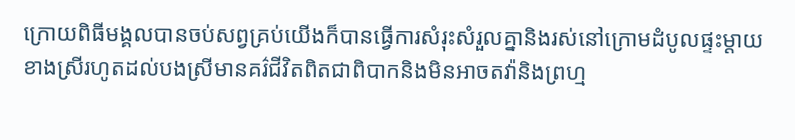ក្រោយពិធីមង្គលបានចប់សព្វគ្រប់យើងក៏បានធ្វើការសំរុះសំរួលគ្នានិងរស់នៅក្រោមដំបូលផ្ទះម្តាយខាងស្រីរហូតដល់បងស្រីមានគរ៌ជីវិតពិតជាពិបាកនិងមិនអាចតវ៉ានិងព្រហ្ម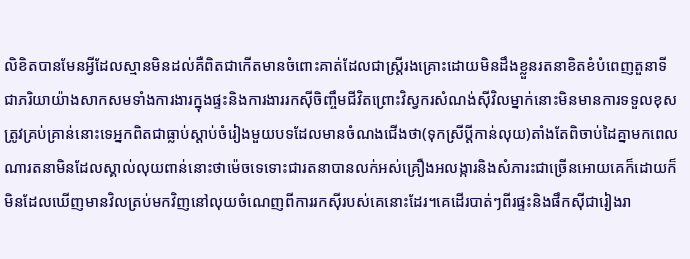លិខិតបានមែនអ្វីដែលស្មានមិនដល់គឺពិតជាកើតមានចំពោះគាត់ដែលជាស្រី្តរងគ្រោះដោយមិនដឹងខ្លួនរតនាខិតខំបំពេញតួនាទីជាភរិយាយ៉ាងសាកសមទាំងការងារក្នុងផ្ទះនិងការងាររកស៊ីចិញ្ចឹមជីវិតព្រោះវិស្វករសំណង់ស៊ីវិលម្នាក់នោះមិនមានការទទួលខុសត្រូវគ្រប់គ្រាន់នោះទេអ្នកពិតជាធ្លាប់ស្តាប់ចំរៀងមួយបទដែលមានចំណងជើងថា(ទុកស្រីប្តីកាន់លុយ)តាំងតែពិចាប់ដៃគ្នាមកពេលណារតនាមិនដែលស្គាល់លុយពាន់នោះថាម៉េចទេទោះជារតនាបានលក់អស់គ្រឿងអលង្ការនិងសំភារះជាច្រើនអោយគេក៏ដោយក៏មិនដែលឃើញមានវិលត្រប់មកវិញនៅលុយចំណេញពីការរកស៊ីរបស់គេនោះដែរ។គេដើរបាត់ៗពីរផ្ទះនិងផឹកស៊ីជារៀងរា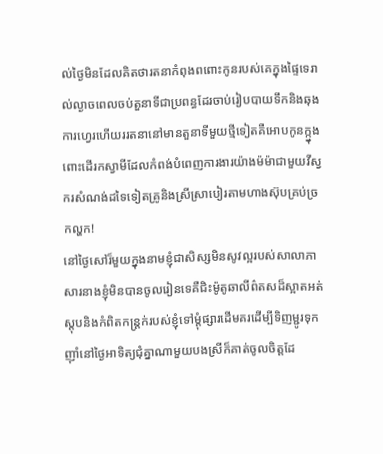ល់ថ្ងៃមិនដែលគិតថារតនាកំពុងពពោះកូនរបស់គេក្នុងផ្ទៃទេរាល់ល្ងាចពេលចប់តួនាទីជាប្រពន្ធដែរចាប់រៀបបាយទឹកនិងឆុងការហ្វេរហើយររតនានៅមានតួនាទីមួយថ្មីទៀតគឺអោបកូនក្ក្នុងពោះដើរកស្វាមីដែលកំពង់បំពេញការងារយ៉ាងម៉ម៉ាជាមួយវីស្វករសំណង់ដទៃទៀតគ្រូនិងស្រីស្រាបៀរតាមហាងស៊ុបគ្រប់ច្រកល្ហក!
នៅថ្ងៃសៅរ៏មួយក្នុងនាមខ្ញុំជាសិស្សមិនសូវល្អរបស់សាលាភាសារនាងខ្ញុំមិនបានចូលរៀនទេគឺជិះម៉ូតូឆាលីព៌តសដ៏ស្អាតអត់ស្តុបនិងកំពិតកន្រ្តក់របស់ខ្ញុំទៅម្តុំផ្សារដើមគរដើម្បីទិញម្ជូរទុកញ៉ាំនៅថ្ងៃអាទិត្យជុំគ្នាណាមួយបងស្រីក៏គាត់ចូលចិត្តដែ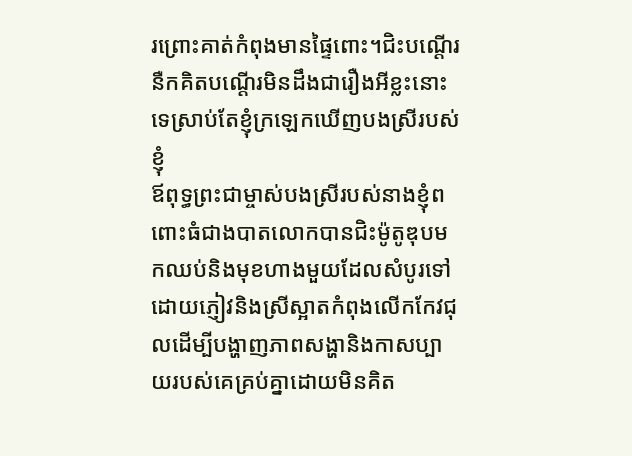រព្រោះគាត់កំពុងមានផ្ទៃពោះ។ជិះបណ្តើរនឺកគិតបណ្តើរមិនដឹងជារឿងអីខ្លះនោះទេស្រាប់តែខ្ញុំក្រឡេកឃើញបងស្រីរបស់ខ្ញុំ
ឪពុទ្ធព្រះជាម្ចាស់បងស្រីរបស់នាងខ្ញុំពពោះធំជាងបាតលោកបានជិះម៉ូតូឌុបមកឈប់និងមុខហាងមួយដែលសំបូរទៅដោយភ្ញៀវនិងស្រីស្អាតកំពុងលើកកែវជុលដើម្បីបង្ហាញភាពសង្ហានិងកាសប្បាយរបស់គេគ្រប់គ្នាដោយមិនគិត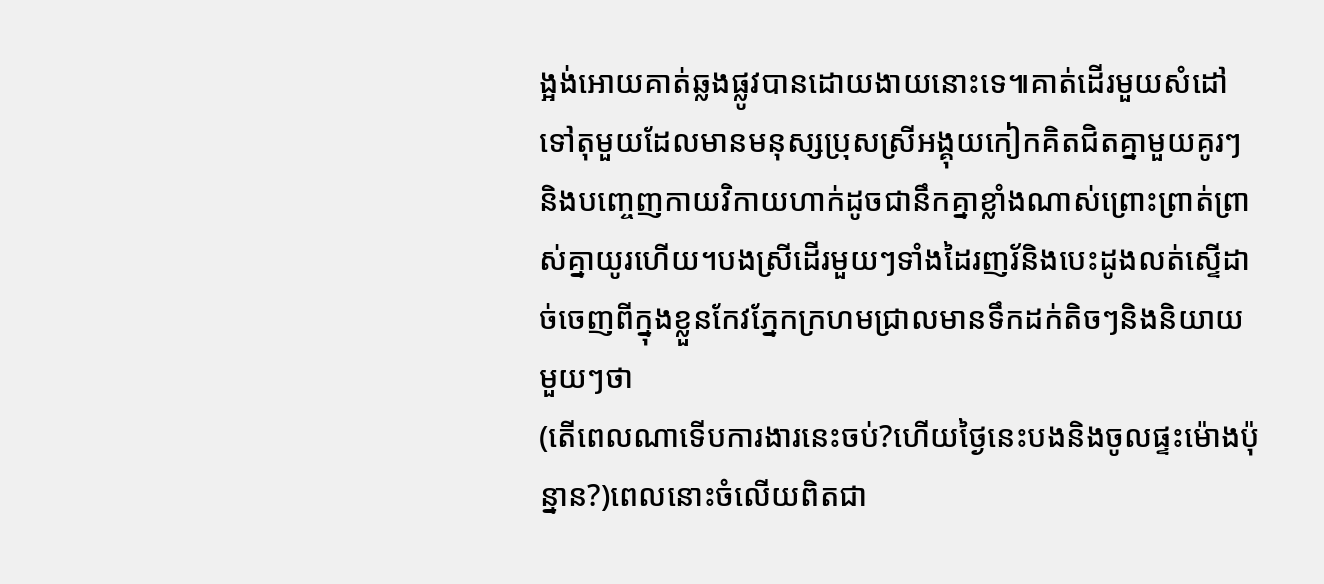ង្អង់អោយគាត់ឆ្លងផ្លូវបានដោយងាយនោះទេ៕គាត់ដើរមួយសំដៅទៅតុមួយដែលមានមនុស្សប្រុសស្រីអង្គុយកៀកគិតជិតគ្នាមួយគូរៗនិងបញ្ចេញកាយវិកាយហាក់ដូចជានឹកគ្នាខ្លាំងណាស់ព្រោះព្រាត់ព្រាស់គ្នាយូរហើយ។បងស្រីដើរមួយៗទាំងដៃរញរ័និងបេះដូងលត់ស្ទើដាច់ចេញពីក្នុងខ្លួនកែវភ្នែកក្រហមជ្រាលមានទឹកដក់តិចៗនិងនិយាយមួយៗថា
(តើពេលណាទើបការងារនេះចប់?ហើយថ្ងៃនេះបងនិងចូលផ្ទះម៉ោងប៉ុន្នាន?)ពេលនោះចំលើយពិតជា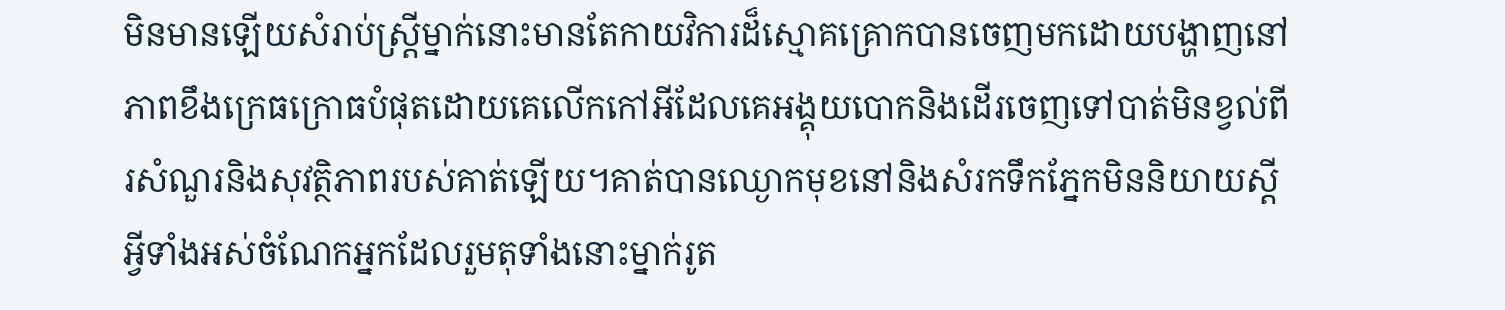មិនមានឡើយសំរាប់ស្រ្តីម្នាក់នោះមានតែកាយវិការដ៏ស្មោគគ្រោកបានចេញមកដោយបង្ហាញនៅភាពខឹងក្រេធក្រោធបំផុតដោយគេលើកកៅអីដែលគេអង្គុយបោកនិងដើរចេញទៅបាត់មិនខ្វល់ពីរសំណួរនិងសុវត្ថិភាពរបស់គាត់ឡើយ។គាត់បានឈ្ងោកមុខនៅនិងសំរកទឹកភ្នែកមិននិយាយស្តីអ្វីទាំងអស់ចំណែកអ្នកដែលរួមតុទាំងនោះម្នាក់រូត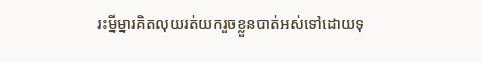រះម្នីម្នារគិតលុយរត់យករួចខ្លួនបាត់អស់ទៅដោយទុ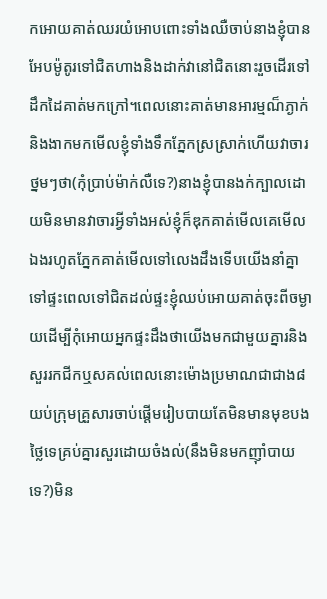កអោយគាត់ឈរយំអោបពោះទាំងឈឺចាប់នាងខ្ញុំបានអែបម៉ូតូរទៅជិតហាងនិងដាក់វានៅជិតនោះរួចដើរទៅដឹកដៃគាត់មកក្រៅ។ពេលនោះគាត់មានអារម្មណ៏ភ្ងាក់និងងាកមកមើលខ្ញុំទាំងទឹកភ្នែកស្រស្រាក់ហើយវាចារថ្នមៗថា(កុំប្រាប់ម៉ាក់លឺទេ?)នាងខ្ញុំបានងក់ក្បាលដោយមិនមានវាចារអ្វីទាំងអស់ខ្ញុំក៏ឌុកគាត់មើលគេមើលឯងរហូតភ្នែកគាត់មើលទៅលេងដឹងទើបយើងនាំគ្នាទៅផ្ទះពេលទៅជិតដល់ផ្ទះខ្ញុំឈប់អោយគាត់ចុះពីចម្ងាយដើម្បីកុំអោយអ្នកផ្ទះដឹងថាយើងមកជាមួយគ្នារនិងសួររកជីកឬសគល់ពេលនោះម៉ោងប្រមាណជាជាង៨យប់ក្រុមគ្រួសារចាប់ផ្តើមរៀបបាយតែមិនមានមុខបងថ្លៃទេគ្រប់គ្នារសួរដោយចំងល់(នឹងមិនមកញ៉ាំបាយទេ?)មិន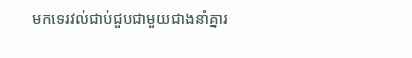មកទេរវល់ជាប់ជួបជាមួយជាងនាំគ្នារ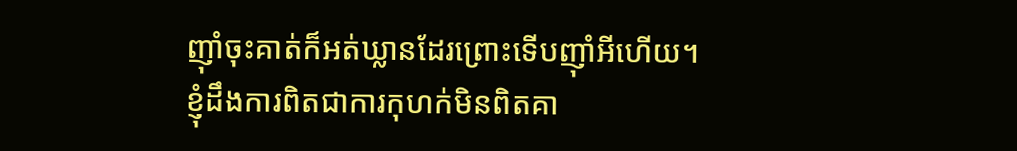ញ៉ាំចុះគាត់ក៏អត់ឃ្លានដែរព្រោះទើបញ៉ាំអីហើយ។ខ្ញុំដឹងការពិតជាការកុហក់មិនពិតគា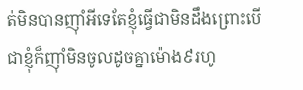ត់មិនបានញ៉ាំអីទេតែខ្ញុំធ្វើជាមិនដឹងព្រោះបើជាខ្ញុំក៏ញ៉ាំមិនចូលដូចគ្នាម៉ោង៩រហូ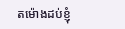តម៉ោងដប់ខ្ញុំ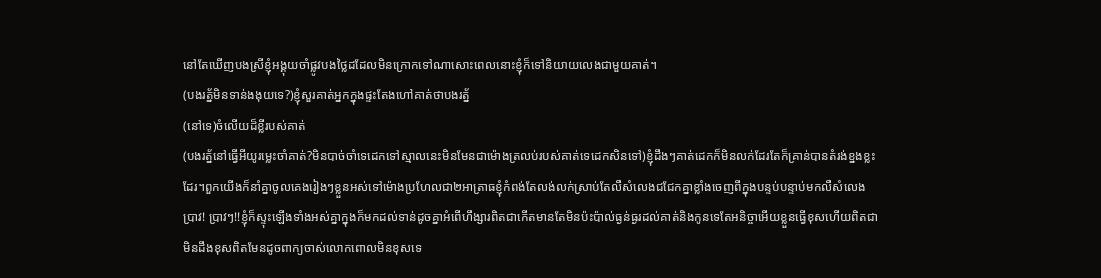នៅតែឃើញបងស្រីខ្ញុំអង្គុយចាំផ្លូវបងថ្លៃដដែលមិនក្រោកទៅណាសោះពេលនោះខ្ញុំក៏ទៅនិយាយលេងជាមួយគាត់។
(បងរត្ន័មិនទាន់ងងុយទេ?)ខ្ញុំសួរគាត់អ្នកក្នុងផ្ទះតែងហៅគាត់ថាបងរត្ន័
(នៅទេ)ចំលើយដ៏ខ្លីរបស់គាត់
(បងរត្ន័នៅធ្វើអីយូរម្លេះចាំគាត់?មិនបាច់ចាំទេដេកទៅស្មាលនេះមិនមែនជាម៉ោងត្រលប់របស់គាត់ទេដេកសិនទៅ)ខ្ញុំដឹងៗគាត់ដេកក៏មិនលក់ដែរតែក៏គ្រាន់បានតំរង់ខ្នងខ្លះដែរ។ពួកយើងក៏នាំគ្នាចូលគេងរៀងៗខ្លួនអស់ទៅម៉ោងប្រហែលជា២អាត្រាធខ្ញុំកំពង់តែលង់លក់ស្រាប់តែលឺសំលេងជជែកគ្នាខ្លាំងចេញពីក្នុងបន្ទប់បន្ទាប់មកលឺសំលេងប្រាវ! ប្រាវៗ!!ខ្ញុំក៏ស្ទុះឡើងទាំងអស់គ្នាក្នុងក៏មកដល់ទាន់ដូចគ្នាអំពើហឹង្សារពិតជាកើតមានតែមិនប៉ះប៉ាល់ធ្ងន់ធ្ងរដល់គាត់និងកូនទេតែអនិច្ចាអើយខ្លួនធ្វើខុសហើយពិតជាមិនដឹងខុសពិតមែនដូចពាក្យចាស់លោកពោលមិនខុសទេ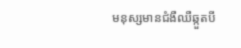មនុស្សមានជំងឺឈឺឆ្កួតបី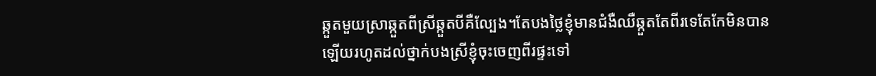ឆ្កួតមួយស្រាឆ្កួតពីស្រីឆ្កួតបីគឺល្បែង។តែបងថ្លៃខ្ញុំមានជំងឺឈឺឆ្កួតតែពីរទេតែកែមិនបានឡើយរហូតដល់ថ្នាក់បងស្រីខ្ញុំចុះចេញពីរផ្ទះទៅ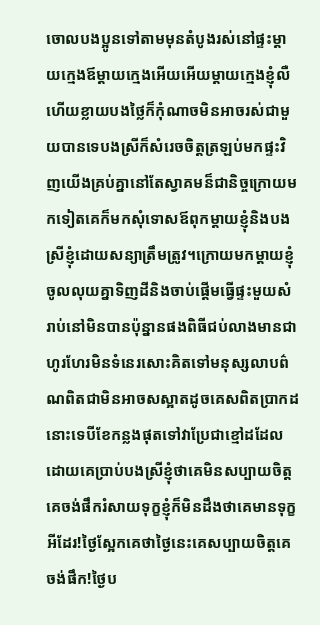ចោលបងប្អូនទៅតាមមុនតំបូងរស់នៅផ្ទះម្តាយក្មេងឪម្តាយក្មេងអើយអើយម្តាយក្មេងខ្ញុំលឺហើយខ្លាយបងថ្លៃក៏កុំណាចមិនអាចរស់ជាមួយបានទេបងស្រីក៏សំរេចចិត្តត្រឡប់មកផ្ទះវិញយើងគ្រប់គ្នានៅតែស្វាគមន៏ជានិច្ចក្រោយមកទៀតគេក៏មកសុំទោសឪពុកម្តាយខ្ញុំនិងបងស្រីខ្ញុំដោយសន្យាត្រឹមត្រូវ។ក្រោយមកម្តាយខ្ញុំចូលលុយគ្នាទិញដីនិងចាប់ផ្តើមធ្វើផ្ទះមួយសំរាប់នៅមិនបានប៉ុន្នានផងពិធីជប់លាងមានជាហូរហែរមិនទំនេរសោះគិតទៅមនុស្សលាបព៌ណពិតជាមិនអាចសស្អាតដូចគេសពិតប្រាកដនោះទេបីខែកន្លងផុតទៅវាប្រែជាខ្មៅដដែលដោយគេប្រាប់បងស្រីខ្ញុំថាគេមិនសប្បាយចិត្តគេចង់ផឹករំសាយទុក្ខខ្ញុំក៏មិនដឹងថាគេមានទុក្ខអីដែរ!ថ្ងៃស្អែកគេថាថ្ងៃនេះគេសប្បាយចិត្តគេចង់ផឹក!ថ្ងៃប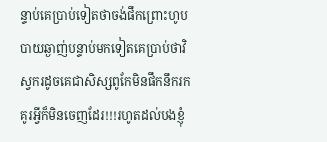ន្ទាប់គេប្រាប់ទៀតថាចង់ផឹកព្រោះហូបបាយឆ្ងាញ់បន្ទាប់មកទៀតគេប្រាប់ថាវិស្វករដូចគេជាសិស្សពូកែមិនផឹកនឹករកគូរអ្វីក៏មិនចេញដែរ!!!រហូតដល់បងខ្ញុំ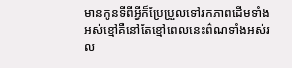មានកូនទីពីអ្វីក៏ប្រែប្រួលទៅរកភាពដើមទាំងអស់ខ្មៅគឺនៅតែខ្មៅពេលនេះព៌ណទាំងអស់រល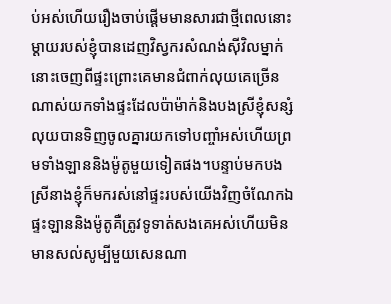ប់អស់ហើយរឿងចាប់ផ្តើមមានសារជាថ្មីពេលនោះម្តាយរបស់ខ្ញុំបានដេញវិស្វករសំណង់ស៊ីវិលម្នាក់នោះចេញពីផ្ទះព្រោះគេមានជំពាក់លុយគេច្រើនណាស់យកទាំងផ្ទះដែលប៉ាម៉ាក់និងបងស្រីខ្ញុំសន្សំលុយបានទិញចូលគ្នារយកទៅបញ្ចាំអស់ហើយព្រមទាំងឡាននិងម៉ូតូមួយទៀតផង។បន្ទាប់មកបងស្រីនាងខ្ញុំក៏មករស់នៅផ្ទះរបស់យើងវិញចំណែកឯផ្ទះឡាននិងម៉ូតូគឺត្រូវទូទាត់សងគេអស់ហើយមិនមានសល់សូម្បីមួយសេនណា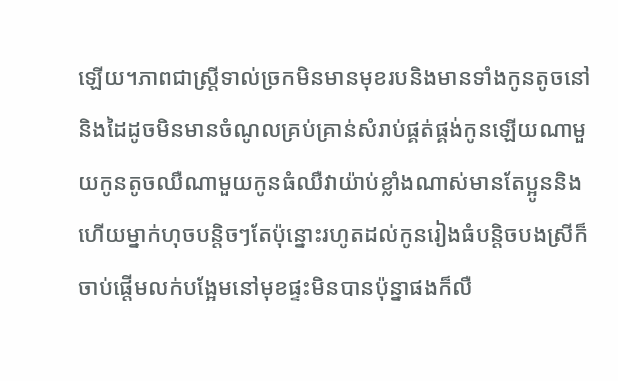ឡើយ។ភាពជាស្រ្តីទាល់ច្រកមិនមានមុខរបនិងមានទាំងកូនតូចនៅនិងដៃដូចមិនមានចំណូលគ្រប់គ្រាន់សំរាប់ផ្គត់ផ្គង់កូនឡើយណាមួយកូនតូចឈឺណាមួយកូនធំឈឺវាយ៉ាប់ខ្លាំងណាស់មានតែប្អូននិងហើយម្នាក់ហុចបន្តិចៗតែប៉ុន្នោះរហូតដល់កូនរៀងធំបន្តិចបងស្រីក៏ចាប់ផ្តើមលក់បង្អែមនៅមុខផ្ទះមិនបានប៉ុន្នាផងក៏លឺ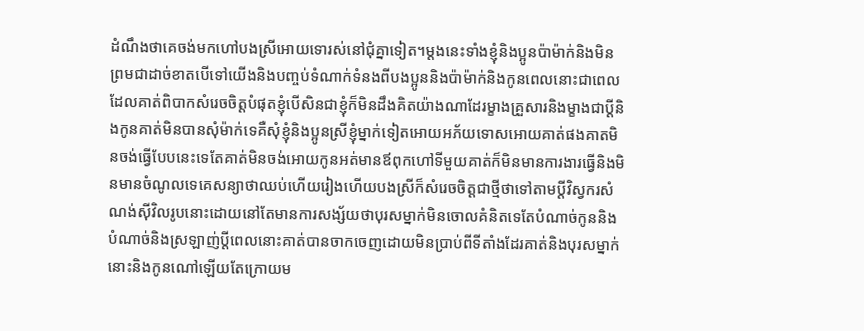ដំណឹងថាគេចង់មកហៅបងស្រីអោយទោរស់នៅជុំគ្នាទៀត។ម្តងនេះទាំងខ្ញុំនិងប្អូនប៉ាម៉ាក់និងមិនព្រមជាដាច់ខាតបើទៅយើងនិងបញ្ចប់ទំណាក់ទំនងពីបងប្អូននិងប៉ាម៉ាក់និងកូនពេលនោះជាពេលដែលគាត់ពិបាកសំរេចចិត្តបំផុតខ្ញុំបើសិនជាខ្ញុំក៏មិនដឹងគិតយ៉ាងណាដែរម្ខាងគ្រួសារនិងម្ខាងជាប្តីនិងកូនគាត់មិនបានសុំម៉ាក់ទេគឺសុំខ្ញុំនិងប្អូនស្រីខ្ញុំម្នាក់ទៀតអោយអភ័យទោសអោយគាត់ផងគាតមិនចង់ធ្វើបែបនេះទេតែគាត់មិនចង់អោយកូនអត់មានឪពុកហៅទីមួយគាត់ក៏មិនមានការងារធ្វើនិងមិនមានចំណូលទេគេសន្យាថាឈប់ហើយរៀងហើយបងស្រីក៏សំរេចចិត្តជាថ្មីថាទៅតាមប្តីវិស្វករសំណង់ស៊ីវិលរូបនោះដោយនៅតែមានការសង្ស័យថាបុរសម្នាក់មិនចោលគំនិតទេតែបំណាច់កូននិងបំណាច់និងស្រឡាញ់ប្តីពេលនោះគាត់បានចាកចេញដោយមិនប្រាប់ពីទីតាំងដែរគាត់និងបុរសម្នាក់នោះនិងកូនណៅឡើយតែក្រោយម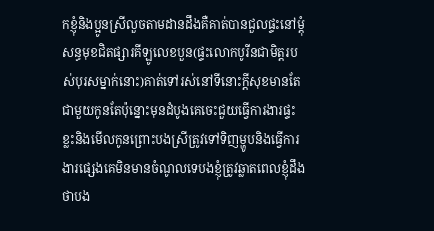កខ្ញុំនិងប្អូនស្រីលួចតាមដានដឹងគឺគាត់បានជួលផ្ទះនៅម្តុំសន្ធមុខជិតផ្សារគីឡូលេខបួន(ផ្ទះលោកបូរីនជាមិត្តរបស់បុរសម្នាក់នោះ)គាត់ទៅរស់នៅទីនោះក្តីសុខមានតែជាមួយកូនតែប៉ុន្នោះមុនដំបូងគេចេះជួយធ្វើការងារផ្ទះខ្លះនិងមើលកូនព្រោះបងស្រីត្រូវទៅទិញម្ហូបនិងធ្វើការងារផ្សេងគេមិនមានចំណូលទេបងខ្ញុំត្រូវឆ្លាតពេលខ្ញុំដឹងថាបង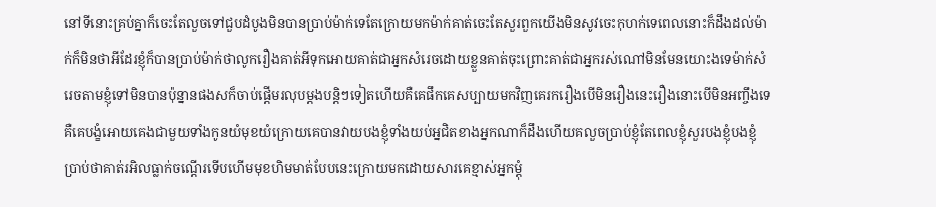នៅទីនោះគ្រប់គ្នាក៏ចេះតែលួចទៅជួបដំបូងមិនបានប្រាប់ម៉ាក់ទេតែក្រោយមកម៉ាក់គាត់ចេះតែសួរពួកយើងមិនសូវចេះកុហក់ទេពេលនោះក៏ដឹងដល់ម៉ាក់ក៏មិនថាអីដែរខ្ញុំក៏បានប្រាប់ម៉ាក់ថាលូករឿងគាត់អីទុកអោយគាត់ជាអ្នកសំរេចដោយខ្លួនគាត់ចុះព្រោះគាត់ជាអ្នករស់ណៅមិនមែនយោះងទេម៉ាក់សំរេចតាមខ្ញុំទៅមិនបានប៉ុន្នានផងសក៏ចាប់ផ្តើមរលុបម្តងបន្តិៗទៀតហើយគឺគេផឹកគេសប្បាយមកវិញគេរករឿងបើមិនរឿងនេះរឿងនោះបើមិនអញ្ចឹងទេគឺគេបង្ខំអោយគេងជាមួយទាំងកូនយំមុខយំក្រោយគេបានវាយបងខ្ញុំទាំងយប់អ្នជិតខាងអ្នកណាក៏ដឹងហើយគលួចប្រាប់ខ្ញុំតែពេលខ្ញុំសួរបងខ្ញុំបងខ្ញុំប្រាប់ថាគាត់រអិលធ្លាក់ចណ្តើរទើបហើមមុខហិមមាត់បែបនេះក្រោយមកដោយសារគេខ្មាស់អ្នកម្តុំ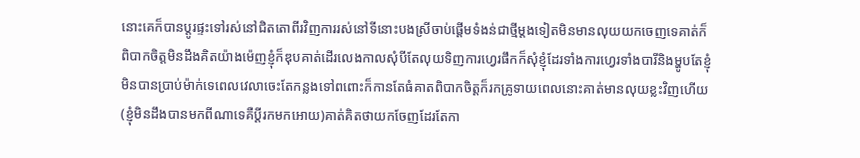នោះគេក៏បានប្តូរផ្ទះទៅរស់នៅជិតតោពីរវិញការរស់នៅទីនោះបងស្រីចាប់ផ្តើមទំងន់ជាថ្មីម្តងទៀតមិនមានលុយយកចេញទេគាត់ក៏ពិបាកចិត្តមិនដឹងគិតយ៉ាងម៉េញខ្ញុំក៏ឌុបគាត់ដើរលេងកាលសុំបីតែលុយទិញការហ្វេរផឹកក៏សុំខ្ញុំដែរទាំងការហ្វេរទាំងបារីនិងម្ហូបតែខ្ញុំមិនបានប្រាប់ម៉ាក់ទេពេលវេលាចេះតែកន្លងទៅពពោះក៏កានតែធំគាតពិបាកចិត្តក៏រកគ្រូទាយពេលនោះគាត់មានលុយខ្លះវិញហើយ(ខ្ញុំមិនដឹងបានមកពីណាទេគឺប្តីរកមកអោយ)គាត់គិតថាយកចែញដែរតែកា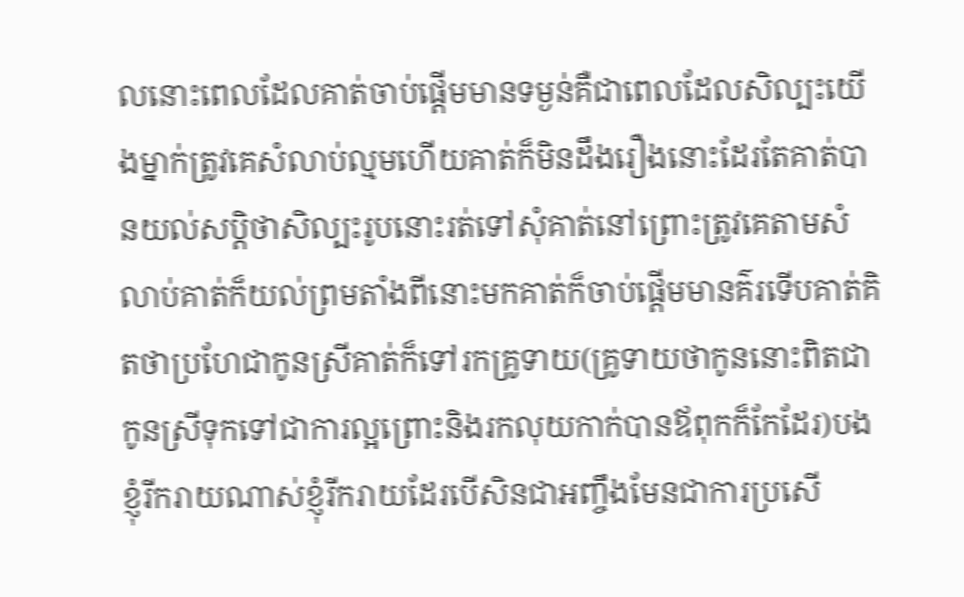លនោះពេលដែលគាត់ចាប់ផ្តើមមានទម្ងន់គឺជាពេលដែលសិល្បះយើងម្នាក់ត្រូវគេសំលាប់ល្មមហើយគាត់ក៏មិនដឹងរឿងនោះដែរតែគាត់បានយល់សប្តិថាសិល្បះរូបនោះរត់ទៅសុំគាត់នៅព្រោះត្រូវគេតាមសំលាប់គាត់ក៏យល់ព្រមតាំងពីនោះមកគាត់ក៏ចាប់ផ្តើមមានគ៌រទើបគាត់គិតថាប្រហែជាកូនស្រីគាត់ក៏ទៅរកគ្រូទាយ(គ្រូទាយថាកូននោះពិតជាកូនស្រីទុកទៅជាការល្អព្រោះនិងរកលុយកាក់បានឪពុកក៏កែដែរ)បងខ្ញុំរីករាយណាស់ខ្ញុំរីករាយដែរបើសិនជាអញ្ចឹងមែនជាការប្រសើ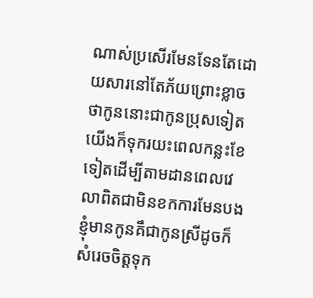ណាស់ប្រសើរមែនទែនតែដោយសារនៅតែភ័យព្រោះខ្លាចថាកូននោះជាកូនប្រុសទៀតយើងក៏ទុករយះពេលកន្លះខែទៀតដើម្បីតាមដានពេលវេលាពិតជាមិនខកការមែនបងខ្ញុំមានកូនគឹជាកូនស្រីដូចក៏សំរេចចិត្តទុក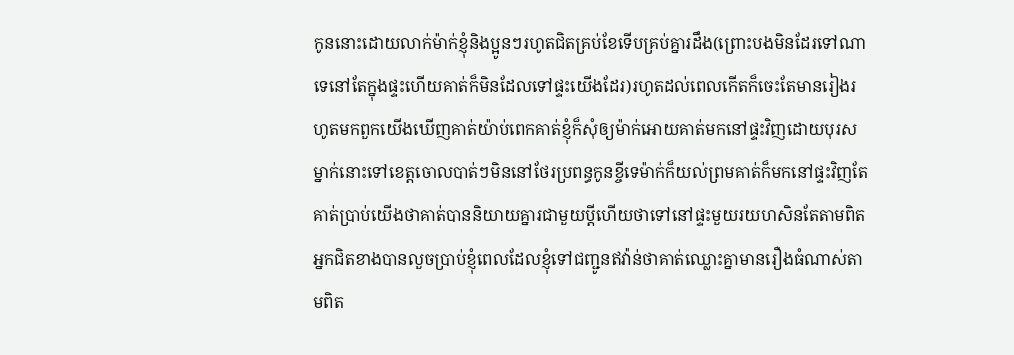កូននោះដោយលាក់ម៉ាក់ខ្ញុំនិងប្អូនៗរហូតជិតគ្រប់ខែទើបគ្រប់គ្នារដឹង(ព្រោះបងមិនដែរទៅណាទេនៅតែក្នុងផ្ទះហើយគាត់ក៏មិនដែលទៅផ្ទះយើងដែរ)រហូតដល់ពេលកើតក៏ចេះតែមានរៀងរហូតមកពួកយើងឃើញគាត់យ៉ាប់ពេកគាត់ខ្ញុំក៏សុំឲ្យម៉ាក់អោយគាត់មកនៅផ្ទះវិញដោយបុរសម្នាក់នោះទៅខេត្តចោលបាត់ៗមិននៅថែរប្រពន្ធកូនខ្ចីទេម៉ាក់ក៏យល់ព្រមគាត់ក៏មកនៅផ្ទះវិញតែគាត់ប្រាប់យើងថាគាត់បាននិយាយគ្នារជាមួយប្តីហើយថាទៅនៅផ្ទះមួយរយហសិនតែតាមពិតអ្នកជិតខាងបានលួចប្រាប់ខ្ញុំពេលដែលខ្ញុំទៅជញ្ជូនឥវ៉ាន់ថាគាត់ឈ្លោះគ្នាមានរឿងធំណាស់តាមពិត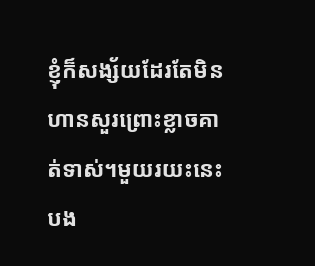ខ្ញុំក៏សង្ស័យដែរតែមិនហានសួរព្រោះខ្លាចគាត់ទាស់។មួយរយះនេះបង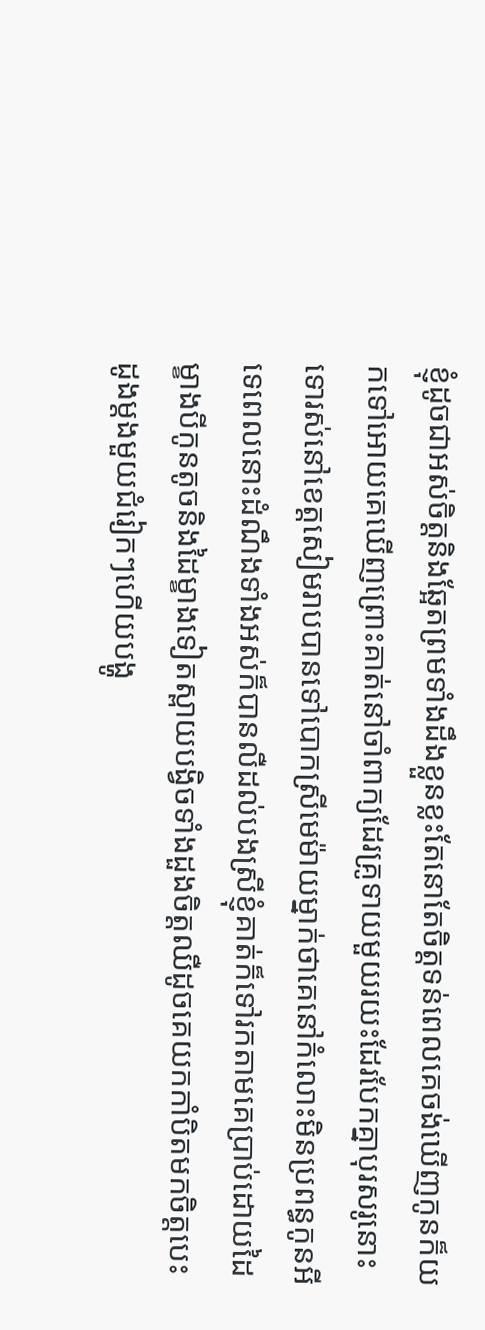ខ្ញុំដូចជាអស់ចិត្តនិងឆ្អែតព្រមទាំងដឹងខ្លួនខ្លះតែនោតែចិត្តទន់ពេលគេចង់ឃើញកូនក៏យកទៅអោយគេឃើញព្រោះគាត់នៅចាំពាក្យដែរគ្រូទាយមួយរយះដែរបែកគ្នាបុរសរូនោះទោរស់នៅខេត្តសៀមរាបបានទៅបោកស្រីមេម៉ាយម្នាក់ថាគេនៅកំលោះមិនប្រពន្ធកូនអីទេពេលនោះដំណឹងទាំងអស់ក៏បានលឺដល់បងស្រីខ្ញុំគាត់ក៏ទៅរកតាមគេប្រាប់ដោយដៃម្ខាងបីកូនតូចនិងដៃម្ខាងទៀតស្ពាយបង្វិចទាំងដួងចិត្តឈឺដូចគេយកកាំបិតមកចិត្តបេះដូងម្តងមួយជំរៀកៗហើយបង្ហូ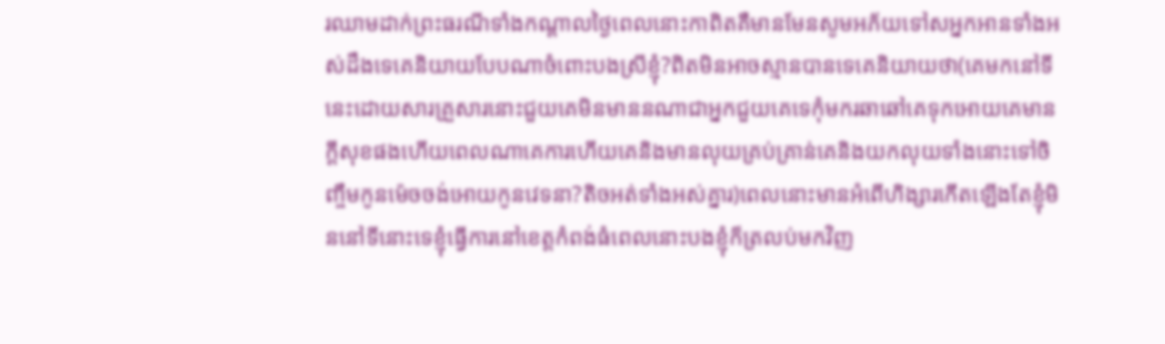រឈាមដាក់ព្រះធរណីទាំងកណ្តាលថ្ងៃពេលនោះកាពិតគឺមានមែនសូមអភ័យទៅសអ្នកអានទាំងអស់ដឹងទេគេនិយាយបែបណាចំពោះបងស្រីខ្ញុំ?ពិតមិនអាចស្មានបានទេគេនិយាយថា(គេមកនៅទីនេះដោយសារគ្រួសារនោះជួយគេមិនមាននណាជាអ្នកជួយគេទេកុំមករឆាឆៅគេទុកអោយគេមានក្តីសុខផងហើយពេលណាគេការហើយគេនិងមានលុយគ្រប់គ្រាន់គេនិងយកលុយទាំងនោះទៅចិញ្ចឹមកូនម៉េចចង់អោយកូនវេទនា?តិចអត់ទាំងអស់គ្នារ)ពេលនោះមានអំពើហិង្សារកើតឡើងតែខ្ញុំមិននៅទីនោះទេខ្ញុំធ្វើការនៅខេត្តកំពង់ធំពេលនោះបងខ្ញុំក៏ត្រលប់មកវិញ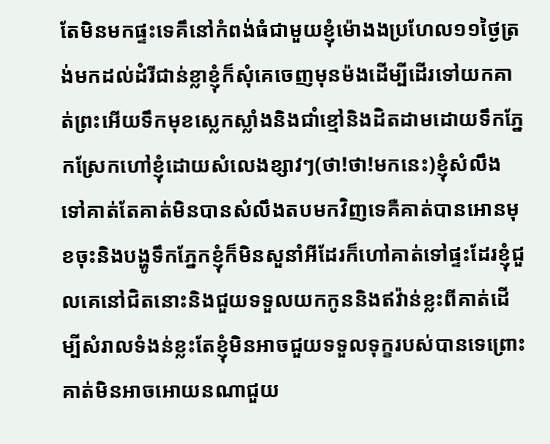តែមិនមកផ្ទះទេគឹនៅកំពង់ធំជាមួយខ្ញុំម៉ោងងប្រហែល១១ថ្ងៃត្រង់មកដល់ដំរីជាន់ខ្លាខ្ញុំក៏សុំគេចេញមុនម៉ងដើម្បីដើរទៅយកគាត់ព្រះអើយទឹកមុខស្លេកស្លាំងនិងជាំខ្មៅនិងដិតដាមដោយទឹកភ្នែកស្រែកហៅខ្ញុំដោយសំលេងខ្សាវៗ(ថា!ថា!មកនេះ)ខ្ញុំសំលឹងទៅគាត់តែគាត់មិនបានសំលឹងតបមកវិញទេគឺគាត់បានអោនមុខចុះនិងបង្ហូទឹកភ្នែកខ្ញុំក៏មិនសួនាំអីដែរក៏ហៅគាត់ទៅផ្ទះដែរខ្ញុំជួលគេនៅជិតនោះនិងជួយទទួលយកកូននិងឥវ៉ាន់ខ្លះពីគាត់ដើម្បីសំរាលទំងន់ខ្លះតែខ្ញុំមិនអាចជួយទទួលទុក្ខរបស់បានទេព្រោះគាត់មិនអាចអោយនណាជួយ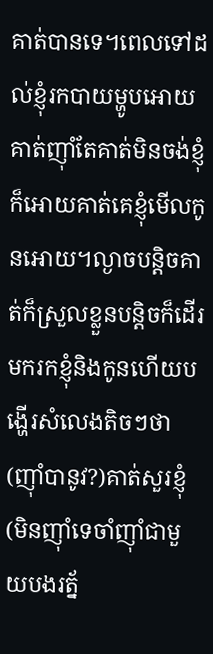គាត់បានទេ។ពេលទៅដល់ខ្ញុំរកបាយម្ហូបអោយគាត់ញ៉ាំតែគាត់មិនចង់ខ្ញុំក៏អោយគាត់គេខ្ញុំមើលកូនអោយ។ល្ងាចបន្តិចគាត់ក៏ស្រួលខ្លួនបន្តិចក៏ដើរមករកខ្ញុំនិងកូនហើយបង្ហើរសំលេងតិចៗថា
(ញ៉ាំបានូវ?)គាត់សួរខ្ញុំ
(មិនញ៉ាំទេចាំញ៉ាំជាមួយបងរត្ន័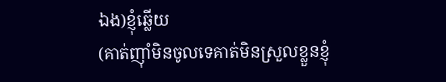ឯង)ខ្ញុំឆ្លើយ
(គាត់ញ៉ាំមិនចូលទេគាត់មិនស្រួលខ្លួនខ្ញុំ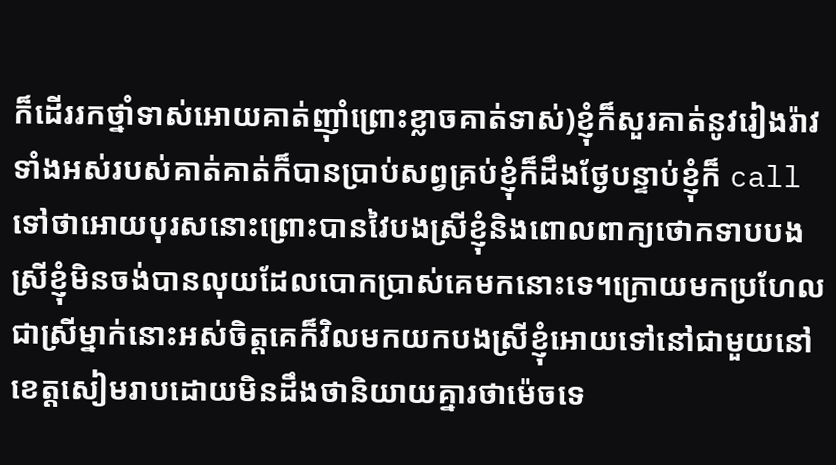ក៏ដើររកថ្នាំទាស់អោយគាត់ញ៉ាំព្រោះខ្លាចគាត់ទាស់)ខ្ញុំក៏សួរគាត់នូវរៀងរ៉ាវទាំងអស់របស់គាត់គាត់ក៏បានប្រាប់សព្វគ្រប់ខ្ញុំក៏ដឹងថ្ងែបន្ទាប់ខ្ញុំក៏ call ទៅថាអោយបុរសនោះព្រោះបានវៃបងស្រីខ្ញុំនិងពោលពាក្យថោកទាបបងស្រីខ្ញុំមិនចង់បានលុយដែលបោកប្រាស់គេមកនោះទេ។ក្រោយមកប្រហែលជាស្រីម្នាក់នោះអស់ចិត្តគេក៏វិលមកយកបងស្រីខ្ញុំអោយទៅនៅជាមួយនៅខេត្តសៀមរាបដោយមិនដឹងថានិយាយគ្នារថាម៉េចទេ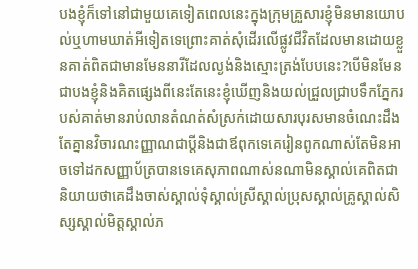បងខ្ញុំក៏ទៅនៅជាមួយគេទៀតពេលនេះក្នុងក្រុមគ្រួសារខ្ញុំមិនមានយោបល់ឬហាមឃាត់អីទៀតទេព្រោះគាត់សុំដើរលើផ្លូវជីវិតដែលមានដោយខ្លួនគាត់ពិតជាមានមែននារីដែលល្ងង់និងស្មោះត្រង់បែបនេះ?បើមិនមែនជាបងខ្ញុំនិងគិតផ្សេងពីនេះតែនេះខ្ញុំឃើញនិងយល់ជ្រួលជ្រាបទឹកភ្នែករបស់គាត់មានរាប់លានតំណត់សំស្រក់ដោយសារបុរសមានចំណេះដឹងតែគ្នានវិចារណះញ្ញាណជាប្តីនិងជាឪពុកទេគេរៀនពូកណាស់តែមិនអាចទៅដកសញ្ញាប័ត្របានទេគេសុភាពណាស់នណាមិនស្គាល់គេពិតជានិយាយថាគេដឹងចាស់ស្គាល់ទុំស្គាល់ស្រីស្គាល់ប្រុសស្គាល់គ្រូស្គាល់សិស្សស្គាល់មិត្តស្គាល់ភ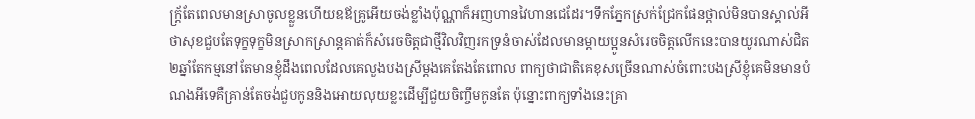ក្រ្ត័តែពេលមានស្រាចូលខ្លួនហើយឧឪគ្រូអើយចង់ខ្លាំងប៉ុណ្ណាក៏អញហានវៃហានជេដែរ។ទឹកភ្នែកស្រក់ជ្រែកផែនថ្ពាល់មិនបានស្គាល់អីថាសុខជួបតែទុក្ខទុក្ខមិនស្រាកស្រាន្តគាត់ក៏សំរេចចិត្តជាថ្មីវិលវិញរកទ្រនំចាស់ដែលមានម្តាយប្អូនសំរេចចិត្តលើកនេះបានយូរណាស់ជិត២ឆ្នាំតែកម្មនៅតែមានខ្ញុំដឹងពេលដែលគេលួងបងស្រីម្តងគេតែងតែពោល ពាក្យថាជាតិគេខុសច្រើនណាស់ចំពោះបងស្រីខ្ញុំគេមិនមានបំណងអីទេគឺគ្រាន់តែចង់ជួបកូននិងអោយលុយខ្លះដើម្បីជួយចិញ្ចឹមកូនតែ ប៉ុន្នោះពាក្យទាំងនេះគ្រា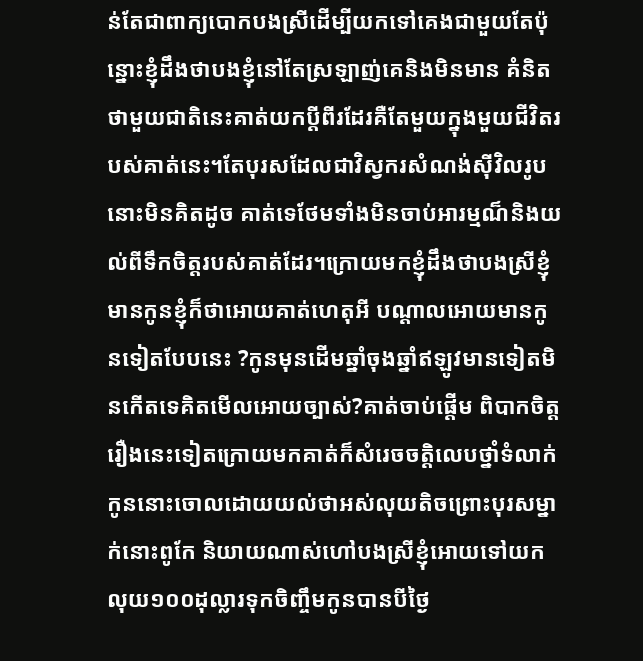ន់តែជាពាក្យបោកបងស្រីដើម្បីយកទៅគេងជាមួយតែប៉ុន្នោះខ្ញុំដឹងថាបងខ្ញុំនៅតែស្រឡាញ់គេនិងមិនមាន គំនិតថាមួយជាតិនេះគាត់យកប្តីពីរដែរគឺតែមួយក្នុងមួយជីវិតរបស់គាត់នេះ។តែបុរសដែលជាវិស្វករសំណង់ស៊ីវិលរូបនោះមិនគិតដូច គាត់ទេថែមទាំងមិនចាប់អារម្មណ៏និងយល់ពីទឹកចិត្តរបស់គាត់ដែរ។ក្រោយមកខ្ញុំដឹងថាបងស្រីខ្ញុំមានកូនខ្ញុំក៏ថាអោយគាត់ហេតុអី បណ្តាលអោយមានកូនទៀតបែបនេះ ?កូនមុនដើមឆ្នាំចុងឆ្នាំឥឡូវមានទៀតមិនកើតទេគិតមើលអោយច្បាស់?គាត់ចាប់ផ្តើម ពិបាកចិត្តរឿងនេះទៀតក្រោយមកគាត់ក៏សំរេចចតិ្តលេបថ្នាំទំលាក់កូននោះចោលដោយយល់ថាអស់លុយតិចព្រោះបុរសម្នាក់នោះពូកែ និយាយណាស់ហៅបងស្រីខ្ញុំអោយទៅយកលុយ១០០ដុល្លារទុកចិញ្ចឹមកូនបានបីថ្ងៃ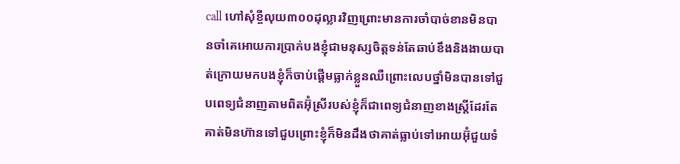call ហៅសុំខ្ចីលុយ៣០០ដុល្លារវិញព្រោះមានការចាំបាច់ខានមិនបានចាំគេអោយការប្រាក់បងខ្ញុំជាមនុស្សចិត្តទន់តែឆាប់ខឹងនិងងាយបាត់ក្រោយមកបងខ្ញុំក៏ចាប់ផ្តើមធ្លាក់ខ្លួនឈឺព្រោះលេបថ្នាំមិនបានទៅជួបពេទ្យជំនាញតាមពិតអ៊ុំស្រីរបស់ខ្ញុំក៏ជាពេទ្យជំនាញខាងស្រ្តីដែរតែគាត់មិនហ៊ានទៅជួបព្រោះខ្ញុំក៏មិនដឹងថាគាត់ធ្លាប់ទៅអោយអ៊ុំជួយទំ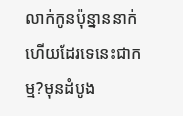លាក់កូនប៉ុន្នាននាក់ហើយដែរទេនេះជាកម្ម?មុនដំបូង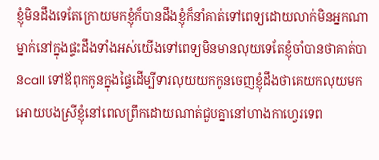ខ្ញុំមិនដឹងទេតែក្រោយមកខ្ញុំក៏បានដឹងខ្ញុំក៏នាំគាត់ទៅពេទ្យដោយលាក់មិនអ្នកណាម្នាក់នៅក្នុងផ្ទះដឹងទាំងអស់យើងទៅពេទ្យមិនមានលុយទេតែខ្ញុំចាំបានថាគាត់បានcall ទៅឪពុកកូនក្នុងផ្ទៃដើម្បីទារលុយយកកូនចេញខ្ញុំដឹងថាគេយកលុយមកអោយបងស្រីខ្ញុំនៅពេលព្រឹកដោយណាត់ជួបគ្នានៅហាងកាហ្វេរទេព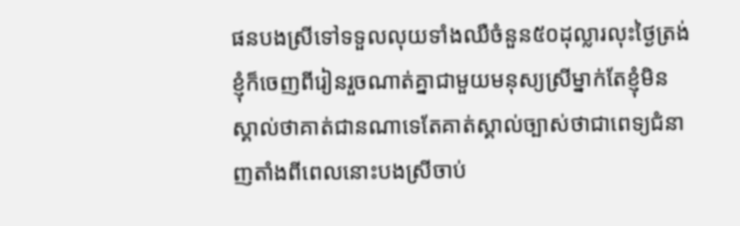ផនបងស្រីទៅទទួលលុយទាំងឈឺចំនួន៥០ដុល្លារលុះថ្ងៃត្រង់ខ្ញុំក៏ចេញពីរៀនរួចណាត់គ្នាជាមួយមនុស្យស្រីម្នាក់តែខ្ញុំមិនស្គាល់ថាគាត់ជានណាទេតែគាត់ស្គាល់ច្បាស់ថាជាពេទ្យជំនាញតាំងពីពេលនោះបងស្រីចាប់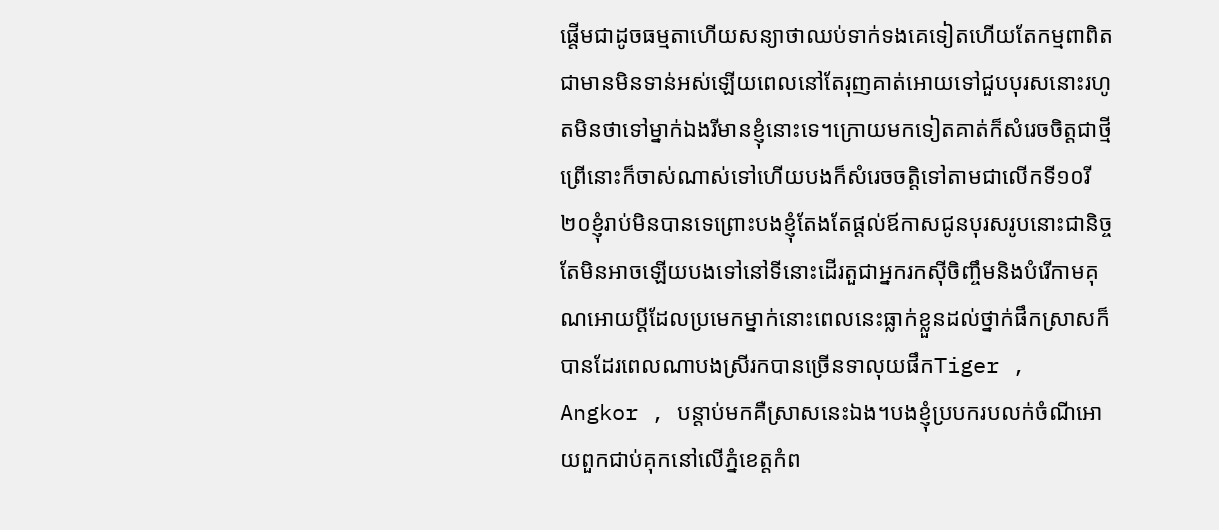ផ្តើមជាដូចធម្មតាហើយសន្យាថាឈប់ទាក់ទងគេទៀតហើយតែកម្មពាពិតជាមានមិនទាន់អស់ឡើយពេលនៅតែរុញគាត់អោយទៅជួបបុរសនោះរហូតមិនថាទៅម្នាក់ឯងរីមានខ្ញុំនោះទេ។ក្រោយមកទៀតគាត់ក៏សំរេចចិត្តជាថ្មីព្រើនោះក៏ចាស់ណាស់ទៅហើយបងក៏សំរេចចតិ្តទៅតាមជាលើកទី១០រី២០ខ្ញុំរាប់មិនបានទេព្រោះបងខ្ញុំតែងតែផ្តល់ឪកាសជូនបុរសរូបនោះជានិច្ចតែមិនអាចឡើយបងទៅនៅទីនោះដើរតួជាអ្នករកស៊ីចិញ្ចឹមនិងបំរើកាមគុណអោយប្តីដែលប្រមេកម្នាក់នោះពេលនេះធ្លាក់ខ្លួនដល់ថ្នាក់ផឹកស្រាសក៏បានដែរពេលណាបងស្រីរកបានច្រើនទាលុយផឹកTiger , Angkor , បន្តាប់មកគឺស្រាសនេះឯង។បងខ្ញុំប្របករបលក់ចំណីអោយពួកជាប់គុកនៅលើភ្នំខេត្តកំព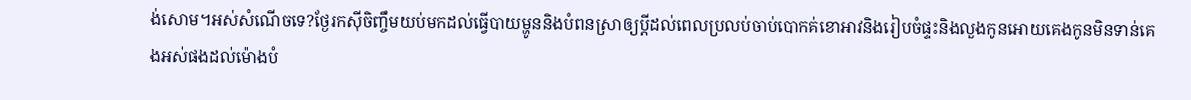ង់សោម។អស់សំណើចទេ?ថ្ងែរកស៊ីចិញ្ចឹមយប់មកដល់ធ្វើបាយម្ហូននិងបំពនស្រាឲ្យប្តីដល់ពេលប្រលប់ចាប់បោកគ់ខោអាវនិងរៀបចំផ្ទះនិងលួងកូនអោយគេងកូនមិនទាន់គេងអស់ផងដល់ម៉ោងបំ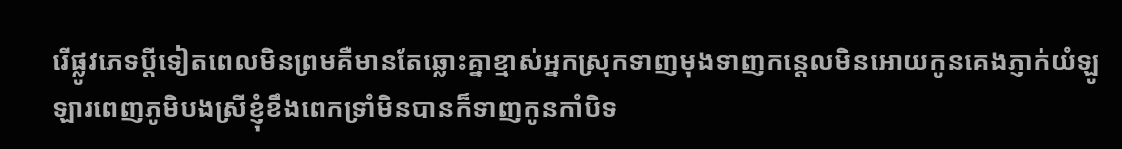រើផ្លូវភេទប្តីទៀតពេលមិនព្រមគឺមានតែឆ្លោះគ្នាខ្មាស់អ្នកស្រុកទាញមុងទាញកន្តេលមិនអោយកូនគេងភ្ញាក់យំឡូឡារពេញភូមិបងស្រីខ្ញុំខឹងពេកទ្រាំមិនបានក៏ទាញកូនកាំបិទ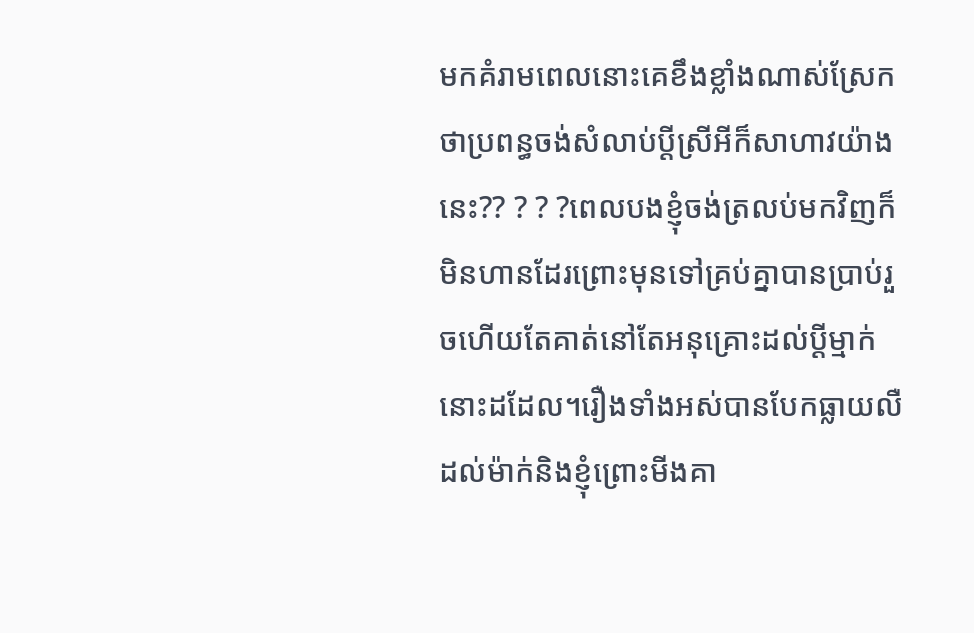មកគំរាមពេលនោះគេខឹងខ្លាំងណាស់ស្រែកថាប្រពន្ធចង់សំលាប់ប្តីស្រីអីក៏សាហាវយ៉ាងនេះ?? ? ? ?ពេលបងខ្ញុំចង់ត្រលប់មកវិញក៏មិនហានដែរព្រោះមុនទៅគ្រប់គ្នាបានប្រាប់រួចហើយតែគាត់នៅតែអនុគ្រោះដល់ប្តីម្មាក់នោះដដែល។រឿងទាំងអស់បានបែកធ្លាយលឺដល់ម៉ាក់និងខ្ញុំព្រោះមីងគា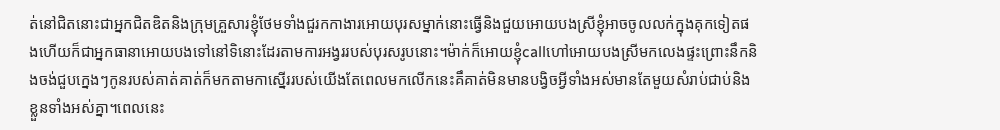ត់នៅជិតនោះជាអ្នកជិតឌិតនិងក្រុមគ្រួសារខ្ញុំថែមទាំងជួរកកាងារអោយបុរសម្នាក់នោះធ្វើនិងជួយអោយបងស្រីខ្ញុំអាចចូលលក់ក្នុងគុកទៀតផងហើយក៏ជាអ្នកធានាអោយបងទៅនៅទិនោះដែរតាមការអង្វររបស់បុរសរូបនោះ។ម៉ាក់ក៏អោយខ្ញុំcallហៅអោយបងស្រីមកលេងផ្ទះព្រោះនឹកនិងចង់ជួបក្នេងៗកូនរបស់គាត់គាត់ក៏មកតាមកាស្នើររបស់យើងតែពេលមកលើកនេះគឹគាត់មិនមានបង្វិចអ្វីទាំងអស់មានតែមួយសំរាប់ជាប់និងខ្លួនទាំងអស់គ្នា។ពេលនេះ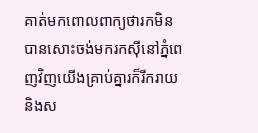គាត់មកពោលពាក្យថារកមិនបានសោះចង់មករកស៊ីនៅភ្នំពេញវិញយើងគ្រាប់គ្នារក៏រីករាយនិងស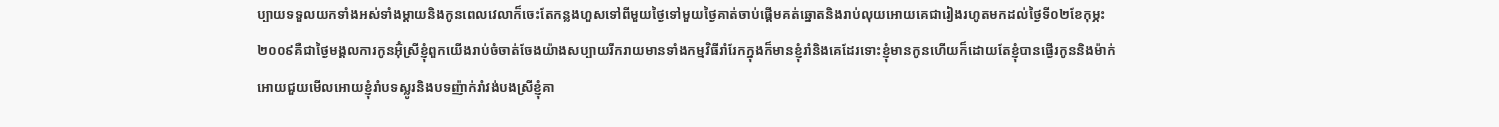ប្បាយទទួលយកទាំងអស់ទាំងម្តាយនិងកូនពេលវេលាក៏ចេះតែកន្លងហួសទៅពីមួយថ្ងៃទៅមួយថ្ងៃគាត់ចាប់ផ្តើមគត់ឆ្នោតនិងរាប់លុយអោយគេជារៀងរហូតមកដល់ថ្ងៃទី០២ខែកុម្ភះ២០០៩គឺជាថ្ងៃមង្គលការកូនអ៊ុំស្រីខ្ញុំពួកយើងរាប់ចំចាត់ចែងយ៉ាងសប្បាយរីករាយមានទាំងកម្មវិធីរាំរែកក្នុងក៏មានខ្ញុំរាំនិងគេដែរទោះខ្ញុំមានកូនហើយក៏ដោយតែខ្ញុំបានផ្ងើរកូននិងម៉ាក់អោយជួយមើលអោយខ្ញុំរាំបទស្លូរនិងបទញ៉ាក់រាំវង់បងស្រីខ្ញុំគា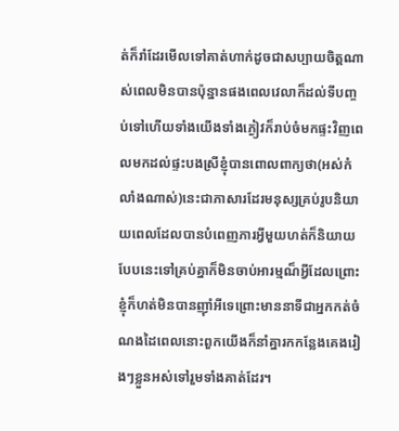ត់ក៏រាំដែរមើលទៅគាត់ហាក់ដូចជាសប្បាយចិត្តណាស់ពេលមិនបានប៉ុន្នានផងពេលវេលាក៏ដល់ទីបញ្ចប់ទៅហើយទាំងយើងទាំងភ្ងៀវក៏រាប់ចំមកផ្ទះវិញពេលមកដល់ផ្ទះបងស្រីខ្ញុំបានពោលពាក្យថា(អស់កំលាំងណាស់)នេះជាភាសារដែរមនុស្សគ្រប់រូបនិយាយពេលដែលបានបំពេញភារអ្វីមួយហត់ក៏និយាយបែបនេះទៅគ្រប់គ្នាក៏មិនចាប់អារម្មណ៏អ្វីដែលព្រោះខ្ញុំក៏ហត់មិនបានញ៉ាំអីទេព្រោះមាននាទីជាអ្នកកត់ចំណងដៃពេលនោះពួកយើងក៏នាំគ្នារកកន្លែងគេងរៀងៗខ្លួនអស់ទៅរួមទាំងគាត់ដែរ។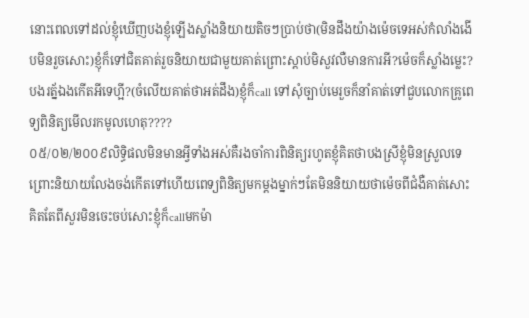នោះពេលទៅដល់ខ្ញុំឃើញបងខ្ញុំឡើងស្លាំងនិយាយតិចៗប្រាប់ថា(មិនដឹងយ៉ាងម៉េចទេអស់កំលាំងងើបមិនរួចសោះ)ខ្ញុំក៏ទៅជិតគាត់រួចនិយាយជាមួយគាត់ព្រោះស្តាប់មិសួវលឺមានការអី?ម៉េចក៏ស្លាំងម្លេះ?បងរត្ន័ឯងកើតអីទេហ្អី?(ចំលើយគាត់ថាអត់ដឹង)ខ្ញុំក៏call ទៅសុំច្បាប់មេរួចក៏នាំគាត់ទៅជួបលោកគ្រូពេទ្យពិនិត្យមើលរកមូលហេតុ????
០៥/០២/២០០៩លិទ្ធិផលមិនមានអ្វីទាំងអស់គឺរងចាំការពិនិត្យរហូតខ្ញុំគិតថាបងស្រីខ្ញុំមិនស្រួលទេព្រោះនិយាយលែងចង់កើតទៅហើយពេទ្យពិនិត្យមកម្តងម្នាក់ៗតែមិននិយាយថាម៉េចពីជំងឺគាត់សោះគិតតែពីសួរមិនចេះចប់សោះខ្ញុំក៏callមកម៉ា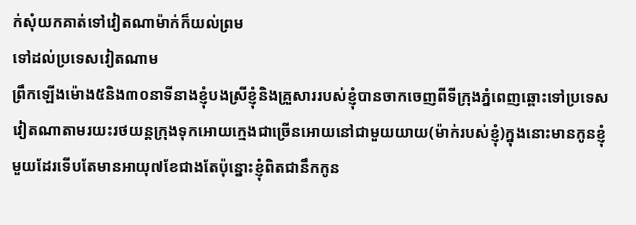ក់សុំយកគាត់ទៅវៀតណាម៉ាក់ក៏យល់ព្រម
ទៅដល់ប្រទេសវៀតណាម
ព្រឹកឡើងម៉ោង៥និង៣០នាទីនាងខ្ញុំបងស្រីខ្ញុំនិងគ្រួសាររបស់ខ្ញុំបានចាកចេញពីទីក្រុងភ្នំពេញឆ្ពោះទៅប្រទេសវៀតណាតាមរយះរថយន្តក្រុងទុកអោយក្មេងជាច្រើនអោយនៅជាមួយយាយ(ម៉ាក់របស់ខ្ញុំ)ក្នុងនោះមានកូនខ្ញុំមួយដែរទើបតែមានអាយុ៧ខែជាងតែប៉ុន្នោះខ្ញុំពិតជានឹកកូន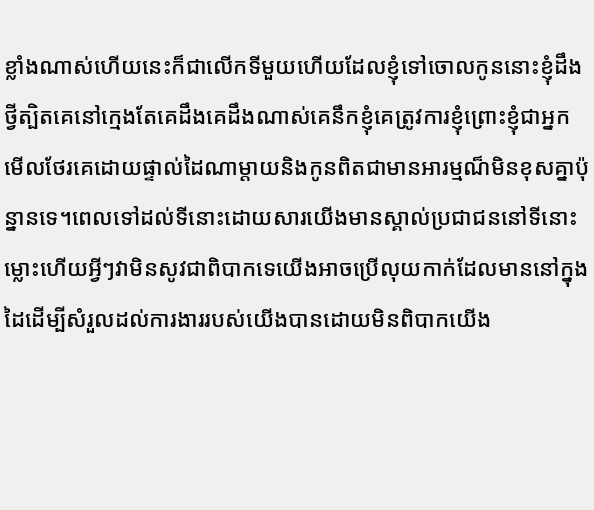ខ្លាំងណាស់ហើយនេះក៏ជាលើកទីមួយហើយដែលខ្ញុំទៅចោលកូននោះខ្ញុំដឹងថ្វីត្បិតគេនៅក្មេងតែគេដឹងគេដឹងណាស់គេនឹកខ្ញុំគេត្រូវការខ្ញុំព្រោះខ្ញុំជាអ្នកមើលថែរគេដោយផ្ទាល់ដៃណាម្តាយនិងកូនពិតជាមានអារម្មណ៏មិនខុសគ្នាប៉ុន្នានទេ។ពេលទៅដល់ទីនោះដោយសារយើងមានស្គាល់ប្រជាជននៅទីនោះម្លោះហើយអ្វីៗវាមិនសូវជាពិបាកទេយើងអាចប្រើលុយកាក់ដែលមាននៅក្នុងដៃដើម្បីសំរួលដល់ការងាររបស់យើងបានដោយមិនពិបាកយើង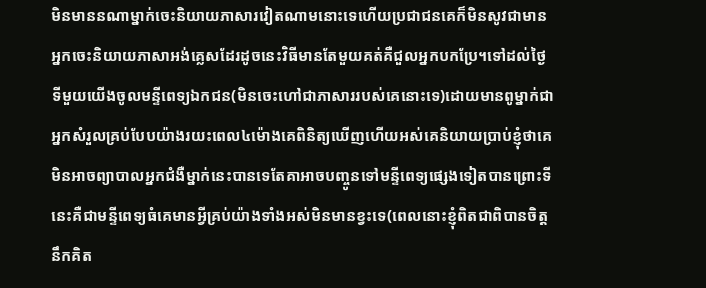មិនមាននណាម្នាក់ចេះនិយាយភាសារវៀតណាមនោះទេហើយប្រជាជនគេក៏មិនសូវជាមានអ្នកចេះនិយាយភាសាអង់គ្លេសដែរដូចនេះវិធីមានតែមួយគត់គឺជួលអ្នកបកប្រែ។ទៅដល់ថ្ងៃទីមួយយើងចូលមន្ទីពេទ្យឯកជន(មិនចេះហៅជាភាសាររបស់គេនោះទេ)ដោយមានពូម្នាក់ជាអ្នកសំរួលគ្រប់បែបយ៉ាងរយះពេល៤ម៉ោងគេពិនិត្យឃើញហើយអស់គេនិយាយប្រាប់ខ្ញុំថាគេមិនអាចព្យាបាលអ្នកជំងឺម្នាក់នេះបានទេតែគាអាចបញ្ចូនទៅមន្ទីពេទ្យផ្សេងទៀតបានព្រោះទីនេះគឺជាមន្ទីពេទ្យធំគេមានអ្វីគ្រប់យ៉ាងទាំងអស់មិនមានខ្វះទេ(ពេលនោះខ្ញុំពិតជាពិបានចិត្តនឹកគិត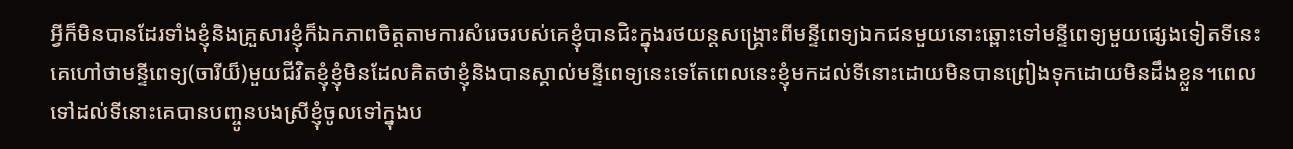អ្វីក៏មិនបានដែរទាំងខ្ញុំនិងគ្រួសារខ្ញុំក៏ឯកភាពចិត្តតាមការសំរេចរបស់គេខ្ញុំបានជិះក្នុងរថយន្តសង្រ្គោះពីមន្ទីពេទ្យឯកជនមួយនោះឆ្ពោះទៅមន្ទីពេទ្យមួយផ្សេងទៀតទីនេះគេហៅថាមន្ទីពេទ្យ(ចារីយ៏)មួយជីវិតខ្ញុំខ្ញុំមិនដែលគិតថាខ្ញុំនិងបានស្គាល់មន្ទីពេទ្យនេះទេតែពេលនេះខ្ញុំមកដល់ទីនោះដោយមិនបានព្រៀងទុកដោយមិនដឹងខ្លួន។ពេលទៅដល់ទីនោះគេបានបញ្ចូនបងស្រីខ្ញុំចូលទៅក្នុងប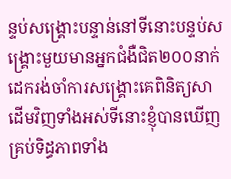ន្ទប់សង្រ្គោះបន្ទាន់នៅទីនោះបន្ទប់សង្រ្គោះមួយមានអ្នកជំងឺជិត២០០នាក់ដេករង់ចាំការសង្រ្គោះគេពិនិត្យសាដើមវិញទាំងអស់ទីនោះខ្ញុំបានឃើញគ្រប់ទិដ្ធភាពទាំង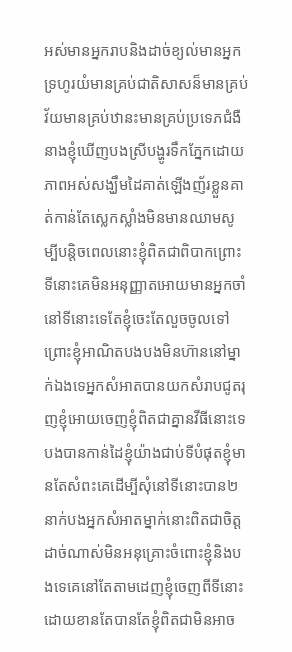អស់មានអ្នករាបនិងដាច់ខ្យល់មានអ្នកទ្រហូរយំមានគ្រប់ជាតិសាសន៏មានគ្រប់វ័យមានគ្រប់ឋានះមានគ្រប់ប្រទេភជំងឺនាងខ្ញុំឃើញបងស្រីបង្ហូរទឹកភ្នែកដោយភាពអស់សង្ឃឹមដៃគាត់ឡើងញ័រខ្លួនគាត់កាន់តែស្លេកស្លាំងមិនមានឈាមសូម្បីបន្តិចពេលនោះខ្ញុំពិតជាពិបាកព្រោះទីនោះគេមិនអនុញ្ញាតអោយមានអ្នកចាំនៅទីនោះទេតែខ្ញុំចេះតែលួចចូលទៅព្រោះខ្ញុំអាណិតបងបងមិនហ៊ាននៅម្នាក់ឯងទេអ្នកសំអាតបានយកសំរាបជូតរុញខ្ញុំអោយចេញខ្ញុំពិតជាគ្នានវីធីនោះទេបងបានកាន់ដៃខ្ញុំយ៉ាងជាប់ទីបំផុតខ្ញុំមានតែសំពះគេដើម្បីសុំនៅទីនោះបាន២នាក់បងអ្នកសំអាតម្នាក់នោះពិតជាចិត្តដាច់ណាស់មិនអនុគ្រោះចំពោះខ្ញុំនិងបងទេគេនៅតែតាមដេញខ្ញុំចេញពីទីនោះដោយខានតែបានតែខ្ញុំពិតជាមិនអាច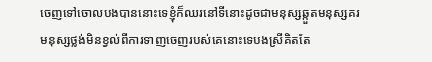ចេញទៅចោលបងបាននោះទេខ្ញុំក៏ឈរនៅទីនោះដូចជាមនុស្សឆ្កួតមនុស្សគរមនុស្សថ្លង់មិនខ្វល់ពីការទាញចេញរបស់គេនោះទេបងស្រីគិតតែ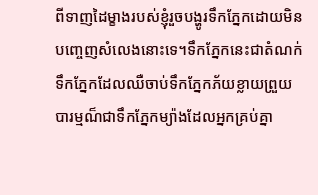ពីទាញដៃម្ខាងរបស់ខ្ញុំរួចបង្ហូរទឹកភ្នែកដោយមិនបញ្ចេញសំលេងនោះទេ។ទឹកភ្នែកនេះជាតំណក់ទឹកភ្នែកដែលឈឺចាប់ទឹកភ្នែកភ័យខ្លាយព្រួយបារម្មណ៏ជាទឹកភ្នែកម្យ៉ាងដែលអ្នកគ្រប់គ្នា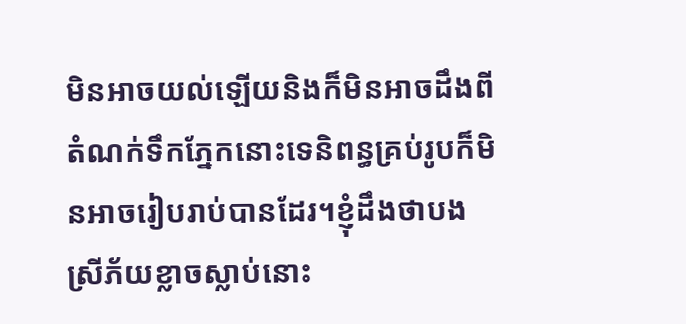មិនអាចយល់ឡើយនិងក៏មិនអាចដឹងពីតំណក់ទឹកភ្នែកនោះទេនិពន្ធគ្រប់រូបក៏មិនអាចរៀបរាប់បានដែរ។ខ្ញុំដឹងថាបងស្រីភ័យខ្លាចស្លាប់នោះ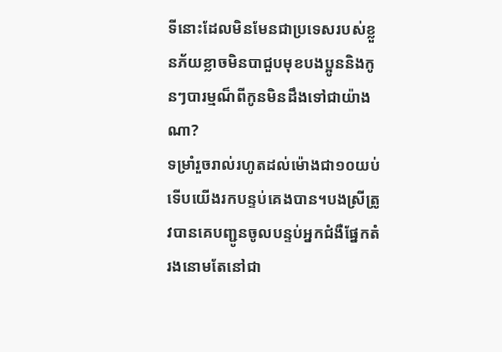ទីនោះដែលមិនមែនជាប្រទេសរបស់ខ្លួនភ័យខ្លាចមិនបាជួបមុខបងប្អូននិងកូនៗបារម្មណ៏ពីកូនមិនដឹងទៅជាយ៉ាងណា?
ទម្រាំរួចរាល់រហូតដល់ម៉ោងជា១០យប់ទើបយើងរកបន្ទប់គេងបាន។បងស្រីត្រូវបានគេបញ្ជូនចូលបន្ទប់អ្នកជំងឺផ្នែកតំរងនោមតែនៅជា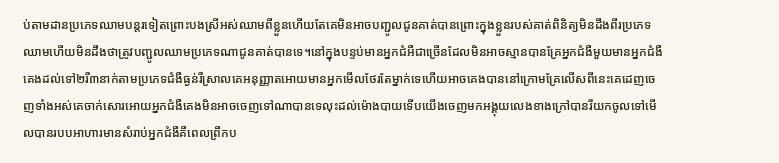ប់តាមដានប្រភេទឈាមបន្តរទៀតព្រោះបងស្រីអស់ឈាមពីខ្លួនហើយតែគេមិនអាចបញ្ជូលជូនគាត់បានព្រោះក្នុងខ្លួនរបស់គាត់ពិនិត្យមិនដឹងពីរប្រភេទឈាមហើយមិនដឹងថាត្រូវបញ្ជូលឈាមប្រភេទណាជូនគាត់បានទេ។នៅក្នុងបន្ទប់មានអ្នកជំអឺជាច្រើនដែលមិនអាចស្មានបានគ្រែអ្នកជំងឺមួយមានអ្នកជំងឺគេងដល់ទៅ២រឺ៣នាក់តាមប្រភេទជំងឺធ្ងន់រឺស្រាលគេអនុញ្ញាតអោយមានអ្នកមើលថែរតែម្នាក់ទេហើយអាចគេងបាននៅក្រោមគ្រែលើសពីនេះគេដេញចេញទាំងអស់គេចាក់សោរអោយអ្នកជំងឺគេងមិនអាចចេញទៅណាបានទេលុះដល់ម៉ោងបាយទើបយើងចេញមកអង្គុយលេងខាងក្រៅបានរីយកចូលទៅមើលបានរបបអាហារមានសំរាប់អ្នកជំងឺគឺពេលព្រឹកប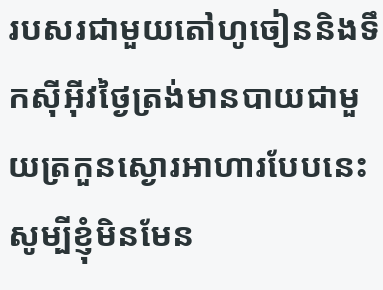របសរជាមួយតៅហូចៀននិងទឹកស៊ីអ៊ីវថ្ងៃត្រង់មានបាយជាមួយត្រកួនស្ងោរអាហារបែបនេះសូម្បីខ្ញុំមិនមែន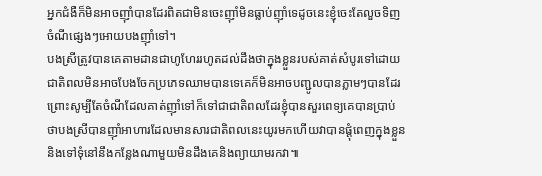អ្នកជំងឺក៏មិនអាចញ៉ាំបានដែរពិតជាមិនចេះញ៉ាំមិនធ្លាប់ញ៉ាំទេដូចនេះខ្ញុំចេះតែលួចទិញចំណីផ្សេងៗអោយបងញ៉ាំទៅ។
បងស្រីត្រូវបានគេតាមដានជាហូហែររហូតដល់ដឹងថាក្នុងខ្លួនរបស់គាត់សំបូរទៅដោយជាតិពលមិនអាចបែងចែកប្រភេទឈាមបានទេគេក៏មិនអាចបញ្ជូលបានភ្លាមៗបានដែរព្រោះសូម្បីតែចំណីដែលគាត់ញ៉ាំទៅក៏ទៅជាជាតិពលដែរខ្ញុំបានសួរពេទ្យគេបានប្រាប់ថាបងស្រីបានញ៉ាំអាហារដែលមានសារជាតិពលនេះយូរមកហើយវាបានផ្តុំពេញក្នុងខ្លួននិងទៅទុំនៅនឹងកន្លែងណាមួយមិនដឹងគេនិងព្យាយាមរកវា៕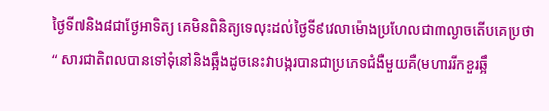ថ្ងៃទី៧និង៨ជាថ្ងែអាទិត្យ គេមិនពិនិត្យទេលុះដល់ថ្ងៃទី៩វេលាម៉ោងប្រហែលជា៣ល្ងាចតើបគេប្រថា
“ សារជាតិពលបានទៅទុំនៅនិងឆ្អឹងដូចនេះវាបង្ករបានជាប្រភេទជំងឺមួយគឺ(មហាររីកខួរឆ្អឹ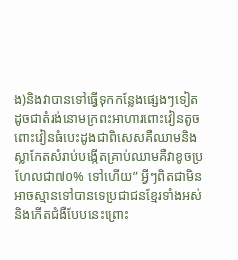ង)និងវាបានទៅធ្វើទុកកន្លែងផ្សេងៗទៀតដូចជាតំរង់នោមក្រពះអាហារពោះវៀនតូចពោះវៀនធំបេះដូងជាពិសេសគឺឈាមនិងស្លាកែតសំរាប់បង្កើតគ្រាប់ឈាមគឺវាខូចប្រហែលជា៧០% ទៅហើយ” អ្វីៗពិតជាមិនអាចស្មានទៅបានទេប្រជាជនខ្មែរទាំងអស់និងកើតជំងឺបែបនេះព្រោះ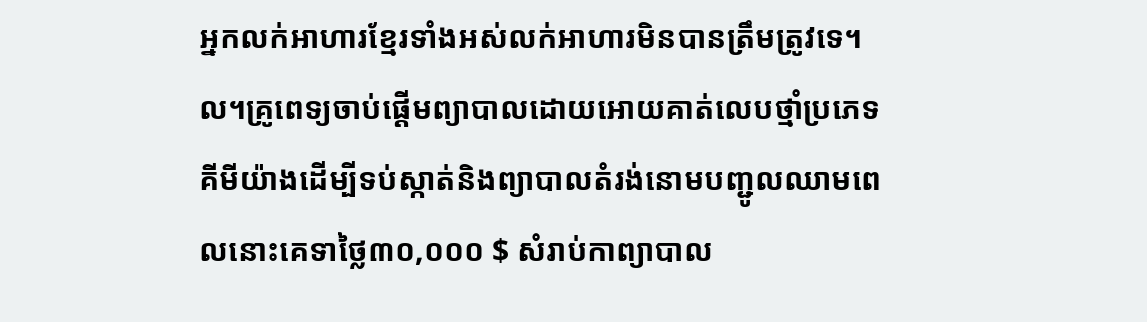អ្នកលក់អាហារខ្មែរទាំងអស់លក់អាហារមិនបានត្រឹមត្រូវទេ។
ល។គ្រូពេទ្យចាប់ផ្តើមព្យាបាលដោយអោយគាត់លេបថ្មាំប្រភេទគីមីយ៉ាងដើម្បីទប់ស្កាត់និងព្យាបាលតំរង់នោមបញ្ជូលឈាមពេលនោះគេទាថ្លៃ៣០,០០០ $ សំរាប់កាព្យាបាល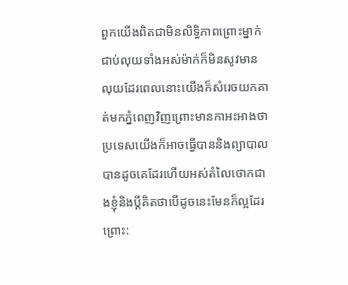ពួកយើងពិតជាមិនលិទ្ធិភាពព្រោះម្នាក់ជាប់លុយទាំងអស់ម៉ាក់ក៏មិនសូវមានលុយដែរពេលនោះយើងក៏សំរេចយកគាត់មកភ្នំពេញវិញព្រោះមានកាអះអាងថាប្រទេសយើងក៏អាចធ្វើបាននិងព្យាបាលបានដូចគេដែរហើយអស់តំលៃថោកជាងខ្ញុំនិងប្តីគិតថាបើដូចនេះមែនក៏ល្អដែរព្រោះ: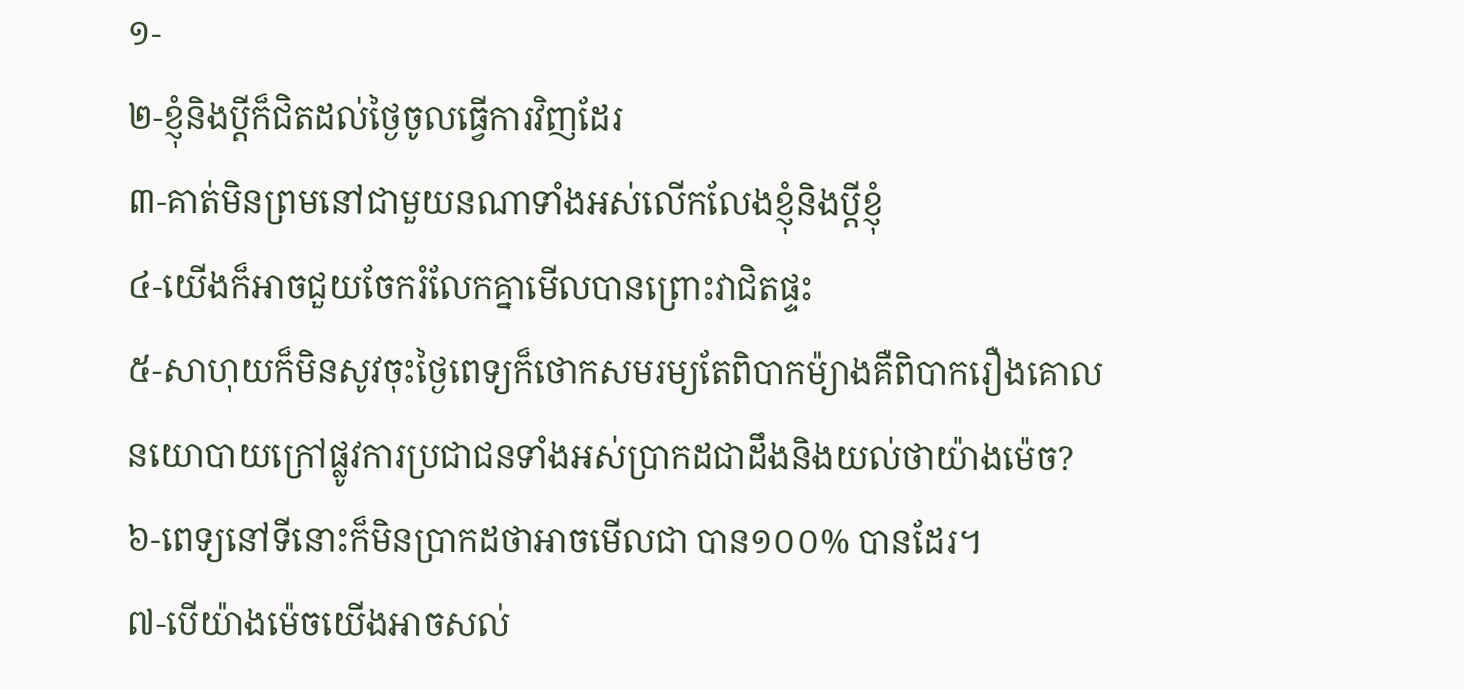១-
២-ខ្ញុំនិងប្តីក៏ជិតដល់ថ្ងៃចូលធ្វើការវិញដែរ
៣-គាត់មិនព្រមនៅជាមួយនណាទាំងអស់លើកលែងខ្ញុំនិងប្តីខ្ញុំ
៤-យើងក៏អាចជួយចែករំលែកគ្នាមើលបានព្រោះវាជិតផ្ទះ
៥-សាហុយក៏មិនសូវចុះថ្ងៃពេទ្យក៏ថោកសមរម្យតែពិបាកម៉្យាងគឺពិបាករឿងគោលនយោបាយក្រៅផ្លូវការប្រជាជនទាំងអស់ប្រាកដជាដឹងនិងយល់ថាយ៉ាងម៉េច?
៦-ពេទ្យនៅទីនោះក៏មិនប្រាកដថាអាចមើលជា បាន១០០% បានដែរ។
៧-បើយ៉ាងម៉េចយើងអាចសល់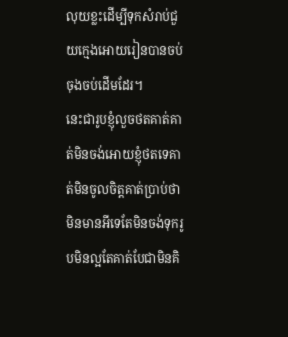លុយខ្លះដើម្បីទុកសំរាប់ជួយក្មេងអោយរៀនបានចប់ចុងចប់ដើមដែរ។
នេះជារូបខ្ញុំលួចថតគាត់គាត់មិនចង់អោយខ្ញុំថតទេគាត់មិនចូលចិត្តគាត់ប្រាប់ថាមិនមានអីទេតែមិនចង់ទុករូបមិនល្អតែគាត់បែជាមិនគិ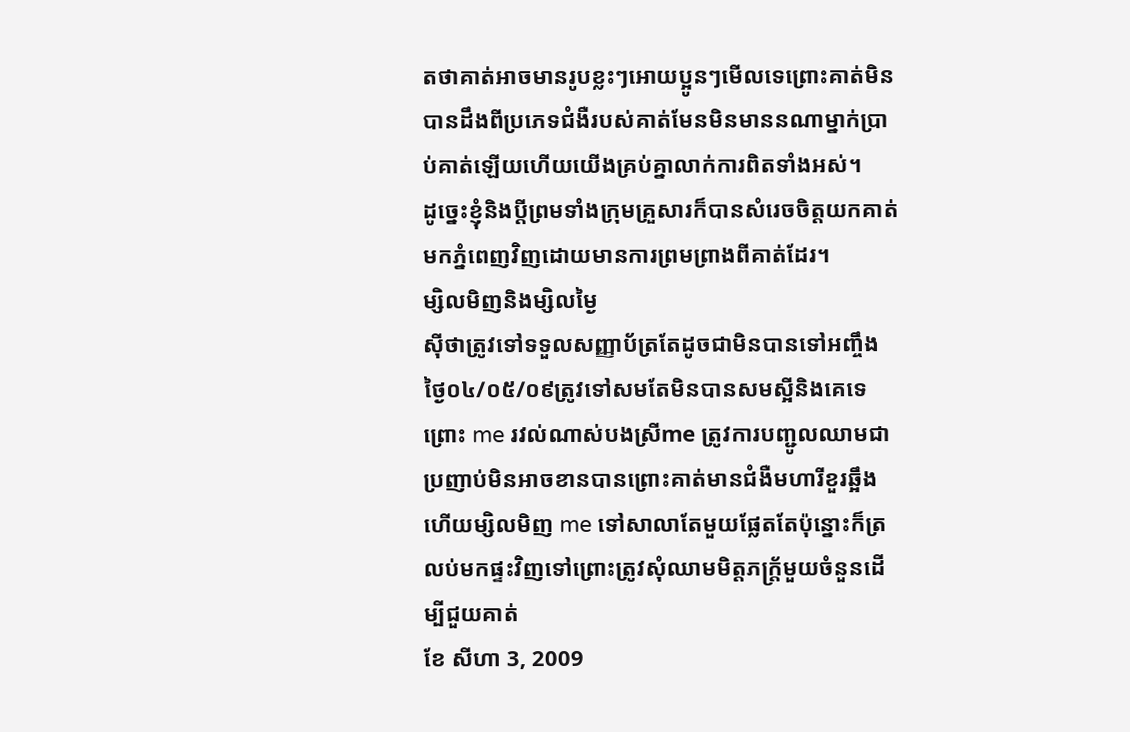តថាគាត់អាចមានរូបខ្លះៗអោយប្អូនៗមើលទេព្រោះគាត់មិនបានដឹងពីប្រភេទជំងឺរបស់គាត់មែនមិនមាននណាម្នាក់ប្រាប់គាត់ឡើយហើយយើងគ្រប់គ្នាលាក់ការពិតទាំងអស់។
ដូច្នេះខ្ញុំនិងប្តីព្រមទាំងក្រុមគ្រួសារក៏បានសំរេចចិត្តយកគាត់មកភ្នំពេញវិញដោយមានការព្រមព្រាងពីគាត់ដែរ។
ម្សិលមិញនិងម្សិលម្ងៃ
ស៊ីថាត្រូវទៅទទួលសញ្ញាប័ត្រតែដូចជាមិនបានទៅអញ្ចឹងថ្ងៃ០៤/០៥/០៩ត្រូវទៅសមតែមិនបានសមស្អីនិងគេទេព្រោះ me រវល់ណាស់បងស្រីme ត្រូវការបញ្ជូលឈាមជាប្រញាប់មិនអាចខានបានព្រោះគាត់មានជំងឺមហារីខួរឆ្អឹងហើយម្សិលមិញ me ទៅសាលាតែមួយផ្លែតតែប៉ុន្នោះក៏ត្រលប់មកផ្ទះវិញទៅព្រោះត្រូវសុំឈាមមិត្តភក្ត្រ័មួយចំនួនដើម្បីជួយគាត់
ខែ សីហា 3, 2009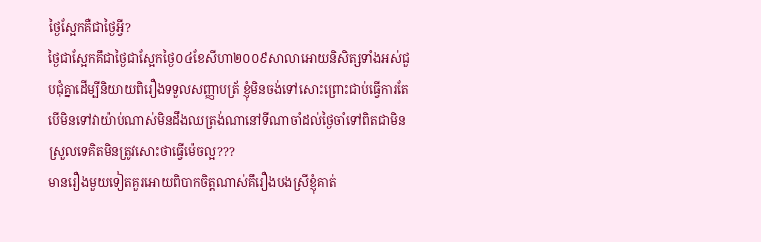ថ្ងៃស្អែកគឺជាថ្ងៃអ្វី?
ថ្ងៃជាស្អែកគឹជាថ្ងៃជាស្អែកថ្ងៃ០៤ខែសីហា២០០៩សាលាអោយនិសិត្សទាំងអស់ជួបជុំគ្នាដើម្បីនិយាយពិរឿងទទួលសញ្ញាបត្រ័ ខ្ញុំមិនចង់ទៅសោះព្រោះជាប់ធ្វើការតែបើមិនទៅវាយ៉ាប់ណាស់មិនដឹងឈត្រង់ណានៅទីណាចាំដល់ថ្ងៃចាំទៅពិតជាមិនស្រួលទេគិតមិនត្រូវសោះថាធ្វើម៉េចល្អ???
មានរឿងមួយទៀតគួរអោយពិបាកចិត្តណាស់គឹរឿងបងស្រីខ្ញុំគាត់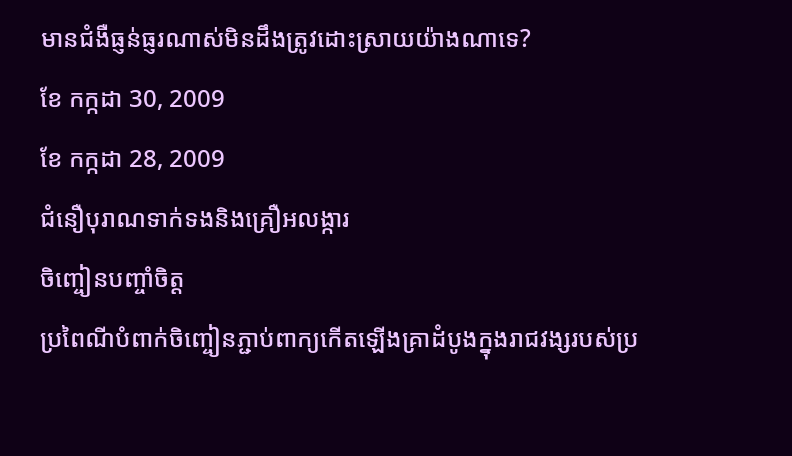មានជំងឺធ្ញន់ធ្ញរណាស់មិនដឹងត្រូវដោះស្រាយយ៉ាងណាទេ?
ខែ កក្កដា 30, 2009
ខែ កក្កដា 28, 2009
ជំនឿបុរាណទាក់ទងនិងគ្រឿអលង្ការ
ចិញ្ចៀនបញ្ចាំចិត្ត
ប្រពៃណីបំពាក់ចិញ្ចៀនភ្ជាប់ពាក្យកើតឡើងគ្រាដំបូងក្នុងរាជវង្សរបស់ប្រ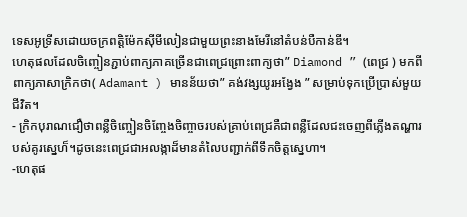ទេសអូទ្រីសដោយចក្រពត្តិម៉ែកស៊ីមីលៀនជាមួយព្រះនាងមែរីនៅតំបន់បឺកាន់ឌី។
ហេតុផលដែលចិញ្ចៀនភ្ជាប់ពាក្យភាគច្រើនជាពេជ្រព្រោះពាក្យថា” Diamond ” (ពេជ្រ ) មកពីពាក្យភាសាក្រិកថា( Adamant ) មានន័យថា” គង់វង្សយូរអង្វែង ” សម្រាប់ទុកប្រើប្រាស់មួយជីវិត។
- ក្រិកបុរាណជឿថាពន្លឺចិញ្ចៀនចិញ្ចែងចិញ្ចាចរបស់គ្រាប់ពេជ្រគឺជាពន្លឺដែលជះចេញពីភ្លើងតណ្ហារបស់គូរស្នេហ៏។ដូចនេះពេជ្រជាអលង្កាដ៏មានតំលៃបញ្ជាក់ពីទឹកចិត្តស្នេហា។
-ហេតុផ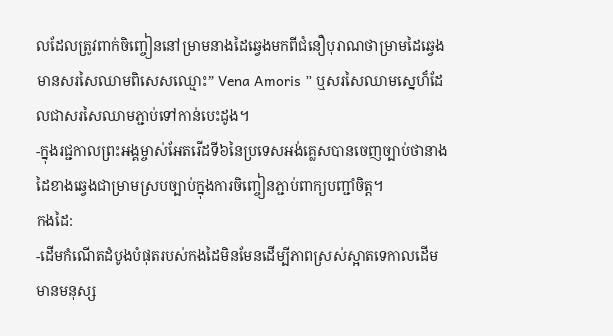លដែលត្រូវពាក់ចិញ្ចៀននៅម្រាមនាងដៃឆ្វេងមកពីជំនឿបុរាណថាម្រាមដៃឆ្វេងមានសរសៃឈាមពិសេសឈ្មោះ” Vena Amoris ” ឬសរសៃឈាមស្នេហ៏ដែលជាសរសៃឈាមភ្ជាប់ទៅកាន់បេះដូង។
-ក្នុងរជ្ជកាលព្រះអង្គម្ចាស់អែតរើដទី៦នៃប្រទេសអង់គ្លេសបានចេញច្បាប់ថានាងដៃខាងឆ្វេងជាម្រាមស្របច្បាប់ក្នុងការចិញ្ចៀនភ្ជាប់ពាក្យបញ្ជាំចិត្ត។
កងដៃ:
-ដើមកំណើតដំបូងបំផុតរបស់កងដៃមិនមែនដើម្បីភាពស្រស់ស្អាតទេកាលដើមមានមនុស្ស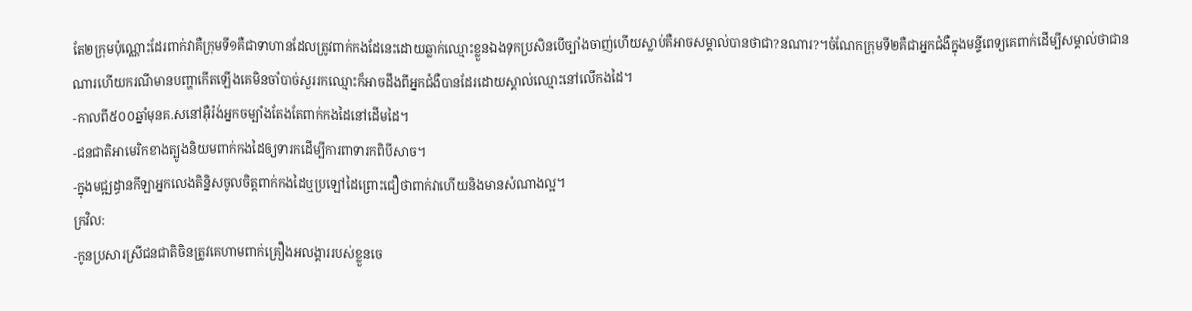តែ២ក្រុមប៉ុណ្ណោះដែរពាក់វាគឺក្រុមទី១គឺជាទាហានដែលត្រូវពាក់កងដែនេះដោយឆ្លាក់ឈ្មោះខ្លួនឯងទុកប្រសិនបើច្បាំងចាញ់ហើយស្លាប់គឺអាចសម្គាល់បានថាជា?នណារ?។ចំណែកក្រុមទី២គឺជាអ្នកជំងឺក្នុងមន្ទីពេទ្យគេពាក់ដើម្បីសម្គាល់ថាជានណារហើយករណីមានបញ្ហាកើតឡើងគេមិនចាំបាច់សួររកឈ្មោះក៏អាចដឹងពីអ្នកជំងឺបានដែរដោយស្គាល់ឈ្មោះនៅលើកងដៃ។
-កាលពី៥០០ឆ្នាំមុនគ.សនៅអ៊ឺរ៉ង់អ្នកចម្បាំងតែងតែពាក់កងដៃនៅដើមដៃ។
-ជនជាតិអាមេរិកខាងត្បូងនិយមពាក់កងដៃឲ្យទារកដើម្បីការពាទារកពិបីសាច។
-ក្នុងមជ្ឍដ្ធានកីឡាអ្នកលេងតិន្និសចូលចិត្តពាក់កងដៃឬប្រឡៅដៃព្រោះជឿថាពាក់វាហើយនិងមានសំណាងល្អ។
ក្រវិល:
-កូនប្រសារស្រីជនជាតិចិនត្រូវគេហាមពាក់គ្រឿងអលង្គាររបស់ខ្លួនចេ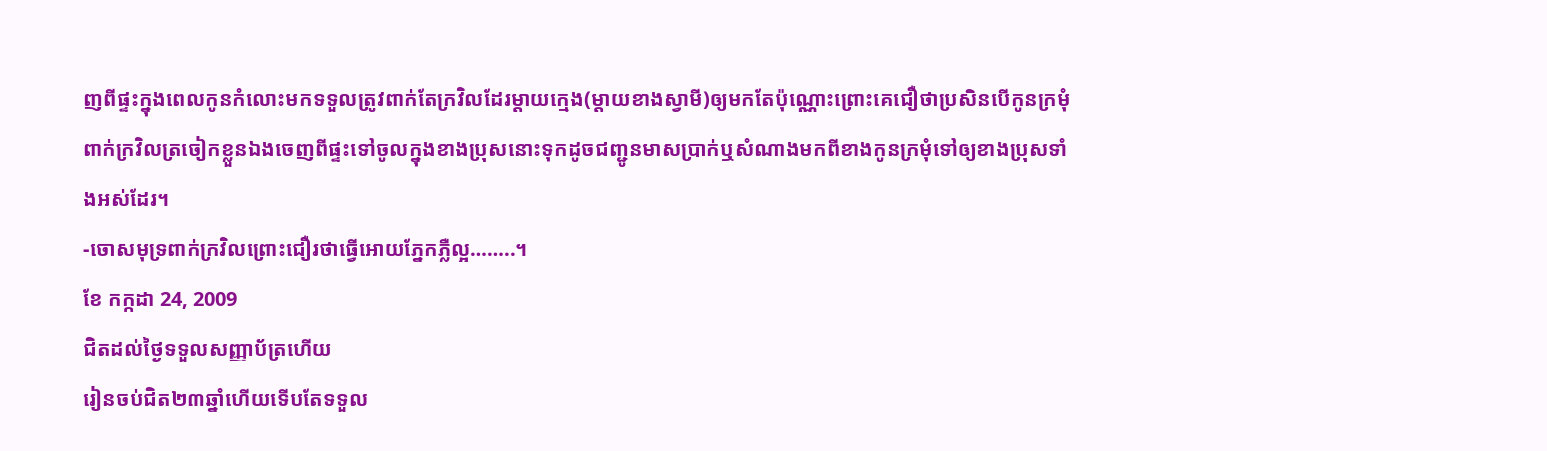ញពីផ្ទះក្នុងពេលកូនកំលោះមកទទួលត្រូវពាក់តែក្រវិលដែរម្តាយក្មេង(ម្តាយខាងស្វាមី)ឲ្យមកតែប៉ុណ្ណោះព្រោះគេជឿថាប្រសិនបើកូនក្រមុំពាក់ក្រវិលត្រចៀកខ្លួនឯងចេញពីផ្ទះទៅចូលក្នុងខាងប្រុសនោះទុកដូចជញ្ជូនមាសប្រាក់ឬសំណាងមកពីខាងកូនក្រមុំទៅឲ្យខាងប្រុសទាំងអស់ដែរ។
-ចោសមុទ្រពាក់ក្រវិលព្រោះជឿរថាធ្វើអោយភ្នែកភ្លឺល្អ……..។
ខែ កក្កដា 24, 2009
ជិតដល់ថ្ងៃទទួលសញ្ញាប័ត្រហើយ
រៀនចប់ជិត២៣ឆ្នាំហើយទើបតែទទួល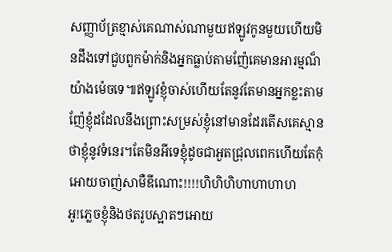សញ្ញាប័ត្រខ្មាស់គេណាស់ណាមួយឥឡូវកូនមួយហើយមិនដឹងទៅជួបពួកម៉ាក់និងអ្នកធ្លាប់តាមញ៉ែគេមានអារម្មណ៏យ៉ាងម៉េចទេ៕ឥឡូវខ្ញុំចាស់ហើយតែនូវតែមានអ្នកខ្លះតាមញ៉ែខ្ញុំដដែលនឹងព្រោះសម្រស់ខ្ញុំនៅមានដែរតើសគេស្មានថាខ្ញុំនូវទំនេរ។តែមិនអីទេខ្ញុំដូចជាអួតជ្រុលពេកហើយតែកុំអោយចាញ់សាមឺឌីណោះ!!!!ហិហិហិហាហាហាហ
អូ!ភ្លេចខ្ញុំនិងថតរូបស្អាតៗអោយ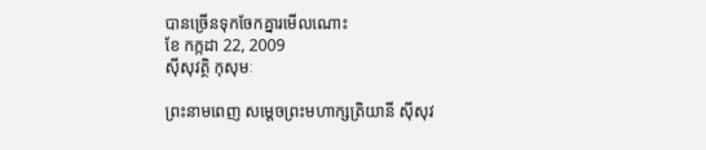បានច្រើនទុកចែកគ្នារមើលណោះ
ខែ កក្កដា 22, 2009
ស៊ីសុវត្ថិ កុសុមៈ

ព្រះនាមពេញ សម្ដេចព្រះមហាក្សត្រិយានី ស៊ីសុវ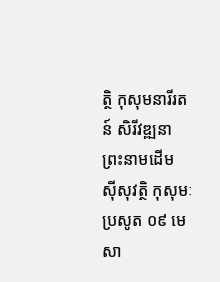ត្ថិ កុសុមនារីរតន៍ សិរីវឌ្ឍនា
ព្រះនាមដើម ស៊ីសុវត្ថិ កុសុមៈ
ប្រសូត ០៩ មេសា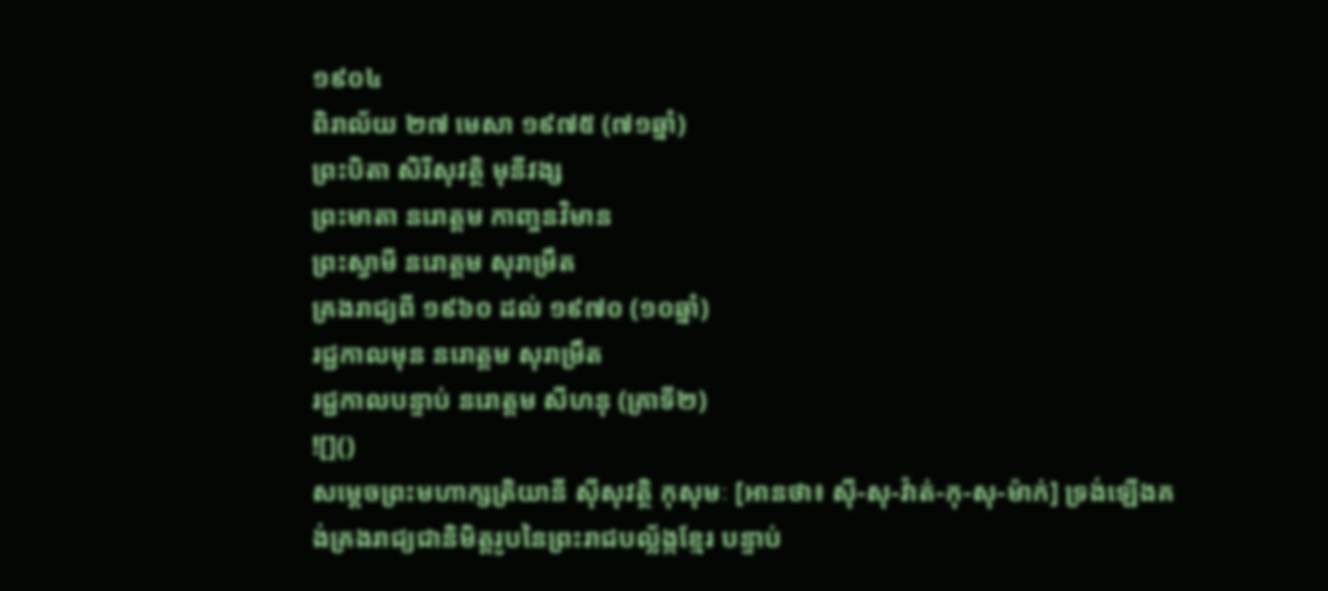១៩០៤
ពិរាល័យ ២៧ មេសា ១៩៧៥ (៧១ឆ្នាំ)
ព្រះបិតា សិរីសុវត្ថិ មុនីវង្ស
ព្រះមាតា នរោត្ដម កាញ្ចនវិមាន
ព្រះស្វាមី នរោត្ដម សុរាម្រឹត
គ្រងរាជ្យពី ១៩៦០ ដល់ ១៩៧០ (១០ឆ្នាំ)
រជ្ជកាលមុន នរោត្ដម សុរាម្រឹត
រជ្ជកាលបន្ទាប់ នរោត្ដម សីហនុ (គ្រាទី២)
![]()
សម្ដេចព្រះមហាក្សត្រិយានី ស៊ីសុវត្ថិ កុសុមៈ [អានថា៖ ស៊ី-សុ-វ៉ាត់-កុ-សុ-ម៉ាក់] ទ្រង់ឡើងគង់គ្រងរាជ្យជានិមិត្តរូបនៃព្រះរាជបល្ល័ង្កខ្មែរ បន្ទាប់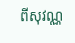ពីសុវណ្ណ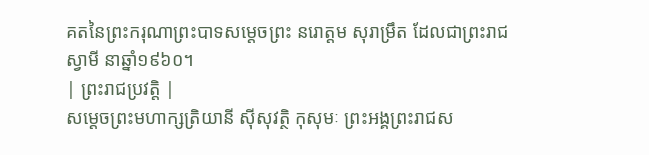គតនៃព្រះករុណាព្រះបាទសម្ដេចព្រះ នរោត្ដម សុរាម្រឹត ដែលជាព្រះរាជស្វាមី នាឆ្នាំ១៩៦០។
| ព្រះរាជប្រវត្តិ |
សម្ដេចព្រះមហាក្សត្រិយានី ស៊ីសុវត្ថិ កុសុមៈ ព្រះអង្គព្រះរាជស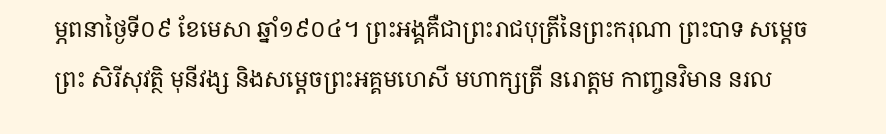ម្ភពនាថ្ងៃទី០៩ ខែមេសា ឆ្នាំ១៩០៤។ ព្រះអង្គគឺជាព្រះរាជបុត្រីនៃព្រះករុណា ព្រះបាទ សម្ដេចព្រះ សិរីសុវត្ថិ មុនីវង្ស និងសម្ដេចព្រះអគ្គមហេសី មហាក្សត្រី នរោត្ដម កាញ្ចនវិមាន នរល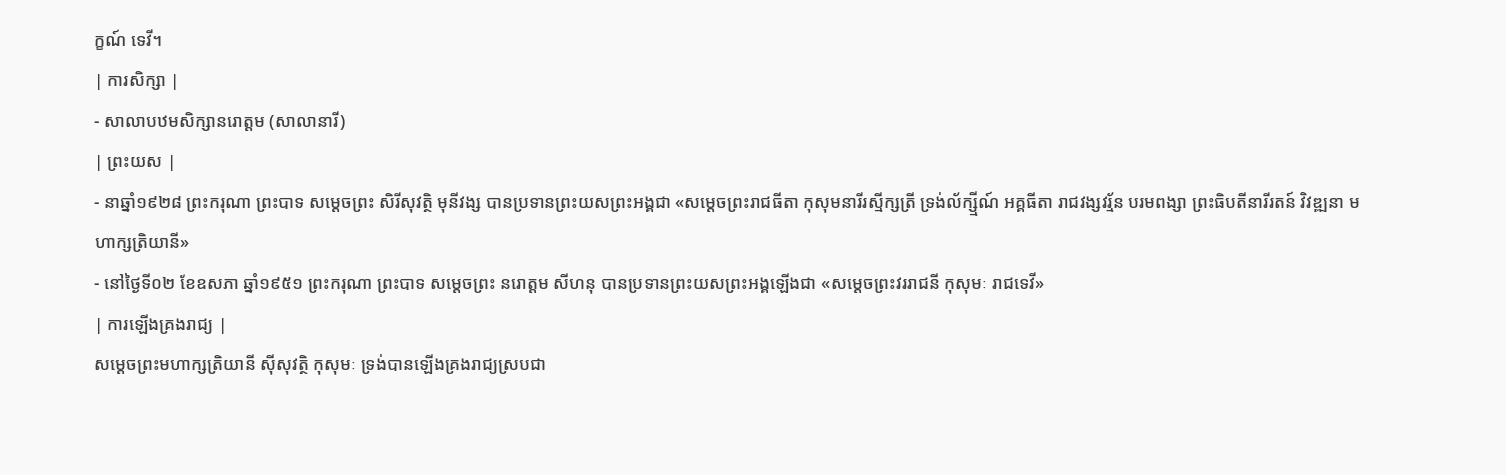ក្ខណ៍ ទេវី។
| ការសិក្សា |
- សាលាបឋមសិក្សានរោត្ដម (សាលានារី)
| ព្រះយស |
- នាឆ្នាំ១៩២៨ ព្រះករុណា ព្រះបាទ សម្ដេចព្រះ សិរីសុវត្ថិ មុនីវង្ស បានប្រទានព្រះយសព្រះអង្គជា «សម្ដេចព្រះរាជធីតា កុសុមនារីរស្មីក្សត្រី ទ្រង់ល័ក្ស្មីណ៍ អគ្គធីតា រាជវង្សវរ្ម័ន បរមពង្សា ព្រះធិបតីនារីរតន៍ វិវឌ្ឍនា មហាក្សត្រិយានី»
- នៅថ្ងៃទី០២ ខែឧសភា ឆ្នាំ១៩៥១ ព្រះករុណា ព្រះបាទ សម្ដេចព្រះ នរោត្ដម សីហនុ បានប្រទានព្រះយសព្រះអង្គឡើងជា «សម្ដេចព្រះវររាជនី កុសុមៈ រាជទេវី»
| ការឡើងគ្រងរាជ្យ |
សម្ដេចព្រះមហាក្សត្រិយានី ស៊ីសុវត្ថិ កុសុមៈ ទ្រង់បានឡើងគ្រងរាជ្យស្របជា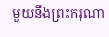មួយនឹងព្រះករុណា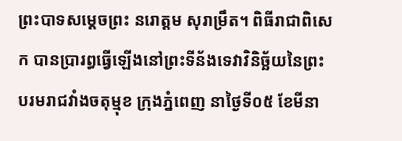ព្រះបាទសម្ដេចព្រះ នរោត្ដម សុរាម្រឹត។ ពិធីរាជាពិសេក បានប្រារព្ធធ្វើឡើងនៅព្រះទីន័ងទេវាវិនិច្ឆ័យនៃព្រះបរមរាជវាំងចតុម្មុខ ក្រុងភ្នំពេញ នាថ្ងៃទី០៥ ខែមីនា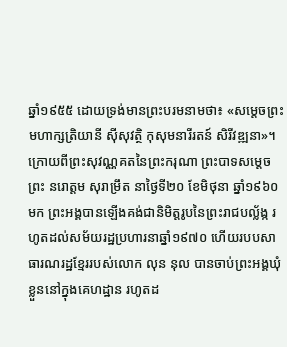ឆ្នាំ១៩៥៥ ដោយទ្រង់មានព្រះបរមនាមថា៖ «សម្ដេចព្រះមហាក្សត្រិយានី ស៊ីសុវត្ថិ កុសុមនារីរតន៍ សិរីវឌ្ឍនា»។
ក្រោយពីព្រះសុវណ្ណគតនៃព្រះករុណា ព្រះបាទសម្ដេចព្រះ នរោត្ដម សុរាម្រឹត នាថ្ងៃទី២០ ខែមិថុនា ឆ្នាំ១៩៦០ មក ព្រះអង្គបានឡើងគង់ជានិមិត្តរូបនៃព្រះរាជបល្ល័ង្ក រហូតដល់សម័យរដ្ឋប្រហារនាឆ្នាំ១៩៧០ ហើយរបបសាធារណរដ្ឋខ្មែររបស់លោក លុន នុល បានចាប់ព្រះអង្គឃុំខ្លួននៅក្នុងគេហដ្ឋាន រហូតដ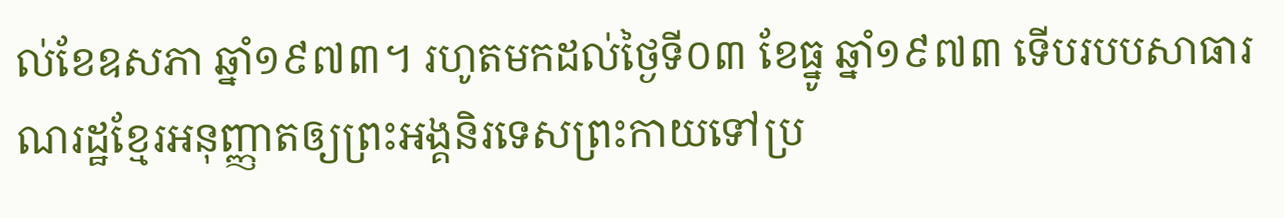ល់ខែឧសភា ឆ្នាំ១៩៧៣។ រហូតមកដល់ថ្ងៃទី០៣ ខែធ្នូ ឆ្នាំ១៩៧៣ ទើបរបបសាធារណរដ្ឋខ្មែរអនុញ្ញាតឲ្យព្រះអង្គនិរទេសព្រះកាយទៅប្រ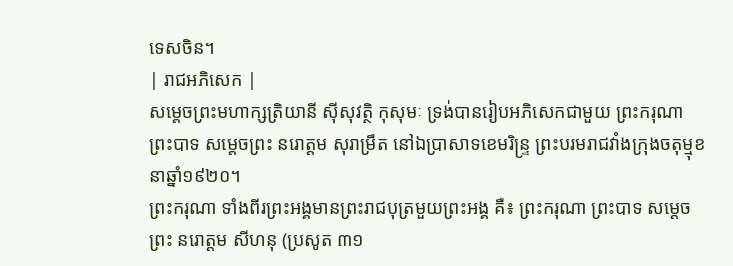ទេសចិន។
| រាជអភិសេក |
សម្ដេចព្រះមហាក្សត្រិយានី ស៊ីសុវត្ថិ កុសុមៈ ទ្រង់បានរៀបអភិសេកជាមួយ ព្រះករុណា ព្រះបាទ សម្ដេចព្រះ នរោត្ដម សុរាម្រឹត នៅឯប្រាសាទខេមរិន្ទ្រ ព្រះបរមរាជវាំងក្រុងចតុម្មុខ នាឆ្នាំ១៩២០។
ព្រះករុណា ទាំងពីរព្រះអង្គមានព្រះរាជបុត្រមួយព្រះអង្គ គឺ៖ ព្រះករុណា ព្រះបាទ សម្ដេចព្រះ នរោត្ដម សីហនុ (ប្រសូត ៣១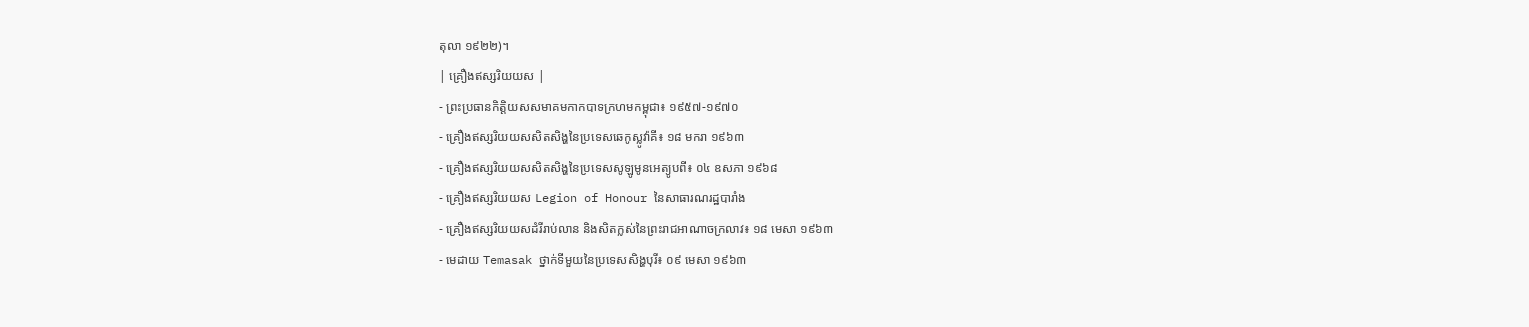តុលា ១៩២២)។
| គ្រឿងឥស្សរិយយស |
- ព្រះប្រធានកិត្តិយសសមាគមកាកបាទក្រហមកម្ពុជា៖ ១៩៥៧-១៩៧០
- គ្រឿងឥស្សរិយយសសិតសិង្ហនៃប្រទេសឆេកូស្លូវ៉ាគី៖ ១៨ មករា ១៩៦៣
- គ្រឿងឥស្សរិយយសសិតសិង្ហនៃប្រទេសសូឡូមូនអេត្យូបពី៖ ០៤ ឧសភា ១៩៦៨
- គ្រឿងឥស្សរិយយស Legion of Honour នៃសាធារណរដ្ឋបារាំង
- គ្រឿងឥស្សរិយយសដំរីរាប់លាន និងសិតក្លស់នៃព្រះរាជអាណាចក្រលាវ៖ ១៨ មេសា ១៩៦៣
- មេដាយ Temasak ថ្នាក់ទីមួយនៃប្រទេសសិង្ហបុរី៖ ០៩ មេសា ១៩៦៣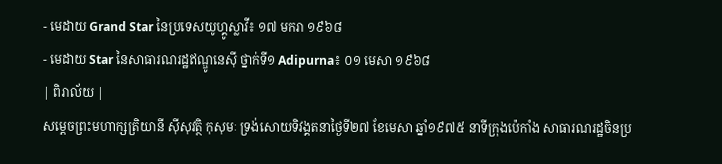- មេដាយ Grand Star នៃប្រទេសយូហ្គូស្លាវី៖ ១៧ មករា ១៩៦៨
- មេដាយ Star នៃសាធារណរដ្ឋឥណ្ឌូនេស៊ី ថ្នាក់ទី១ Adipurna៖ ០១ មេសា ១៩៦៨
| ពិរាល័យ |
សម្ដេចព្រះមហាក្សត្រិយានី ស៊ីសុវត្ថិ កុសុមៈ ទ្រង់សោយទិវង្គតនាថ្ងៃទី២៧ ខែមេសា ឆ្នាំ១៩៧៥ នាទីក្រុងប៉េកាំង សាធារណរដ្ឋចិនប្រ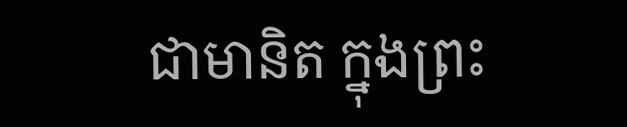ជាមានិត ក្នុងព្រះ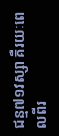ជន្ម៧១វស្សា គឺរយៈពេលពីរ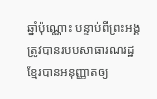ឆ្នាំប៉ុណ្ណោះ បន្ទាប់ពីព្រះអង្គត្រូវបានរបបសាធារណរដ្ឋខ្មែរបានអនុញ្ញាតឲ្យ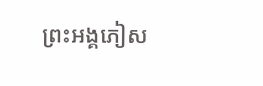ព្រះអង្គភៀស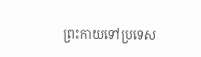ព្រះកាយទៅប្រទេស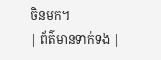ចិនមក។
| ព័ត៌មានទាក់ទង |